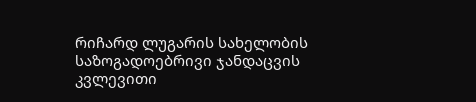რიჩარდ ლუგარის სახელობის საზოგადოებრივი ჯანდაცვის კვლევითი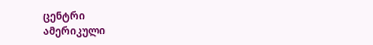ცენტრი
ამერიკული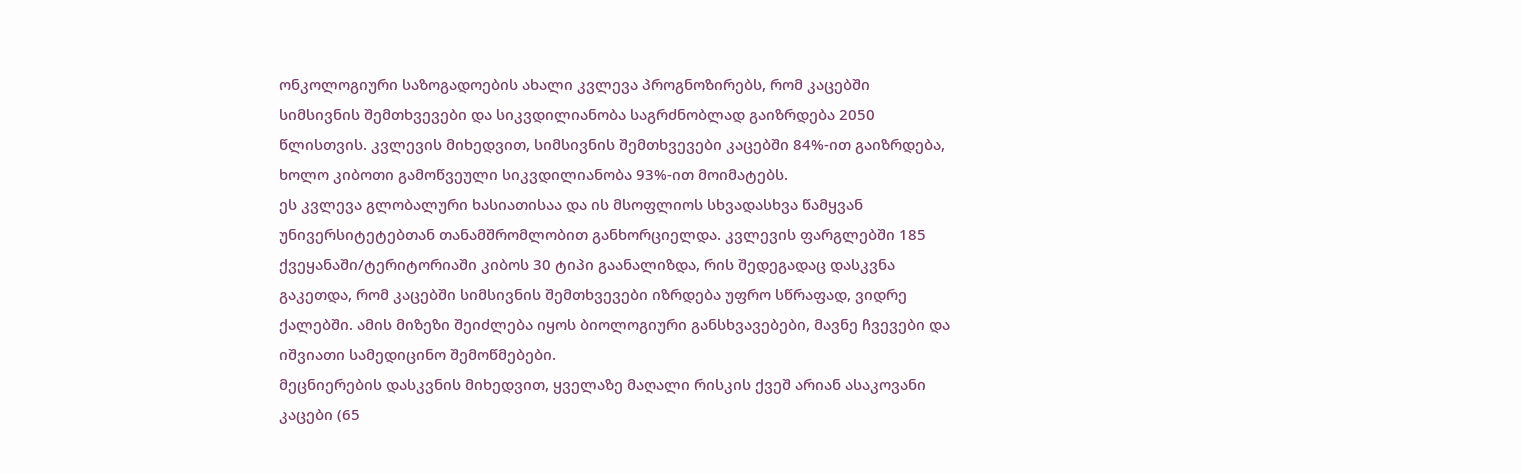ონკოლოგიური საზოგადოების ახალი კვლევა პროგნოზირებს, რომ კაცებში სიმსივნის შემთხვევები და სიკვდილიანობა საგრძნობლად გაიზრდება 2050 წლისთვის. კვლევის მიხედვით, სიმსივნის შემთხვევები კაცებში 84%-ით გაიზრდება, ხოლო კიბოთი გამოწვეული სიკვდილიანობა 93%-ით მოიმატებს.
ეს კვლევა გლობალური ხასიათისაა და ის მსოფლიოს სხვადასხვა წამყვან უნივერსიტეტებთან თანამშრომლობით განხორციელდა. კვლევის ფარგლებში 185 ქვეყანაში/ტერიტორიაში კიბოს 30 ტიპი გაანალიზდა, რის შედეგადაც დასკვნა გაკეთდა, რომ კაცებში სიმსივნის შემთხვევები იზრდება უფრო სწრაფად, ვიდრე ქალებში. ამის მიზეზი შეიძლება იყოს ბიოლოგიური განსხვავებები, მავნე ჩვევები და იშვიათი სამედიცინო შემოწმებები.
მეცნიერების დასკვნის მიხედვით, ყველაზე მაღალი რისკის ქვეშ არიან ასაკოვანი კაცები (65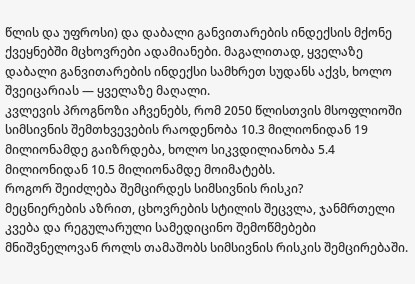წლის და უფროსი) და დაბალი განვითარების ინდექსის მქონე ქვეყნებში მცხოვრები ადამიანები. მაგალითად, ყველაზე დაბალი განვითარების ინდექსი სამხრეთ სუდანს აქვს, ხოლო შვეიცარიას — ყველაზე მაღალი.
კვლევის პროგნოზი აჩვენებს, რომ 2050 წლისთვის მსოფლიოში სიმსივნის შემთხვევების რაოდენობა 10.3 მილიონიდან 19 მილიონამდე გაიზრდება, ხოლო სიკვდილიანობა 5.4 მილიონიდან 10.5 მილიონამდე მოიმატებს.
როგორ შეიძლება შემცირდეს სიმსივნის რისკი?
მეცნიერების აზრით, ცხოვრების სტილის შეცვლა, ჯანმრთელი კვება და რეგულარული სამედიცინო შემოწმებები მნიშვნელოვან როლს თამაშობს სიმსივნის რისკის შემცირებაში.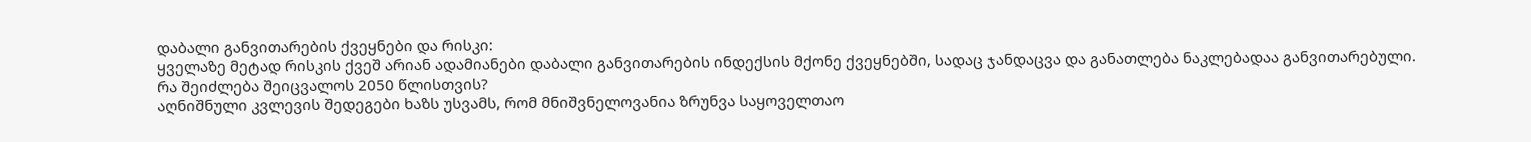დაბალი განვითარების ქვეყნები და რისკი:
ყველაზე მეტად რისკის ქვეშ არიან ადამიანები დაბალი განვითარების ინდექსის მქონე ქვეყნებში, სადაც ჯანდაცვა და განათლება ნაკლებადაა განვითარებული.
რა შეიძლება შეიცვალოს 2050 წლისთვის?
აღნიშნული კვლევის შედეგები ხაზს უსვამს, რომ მნიშვნელოვანია ზრუნვა საყოველთაო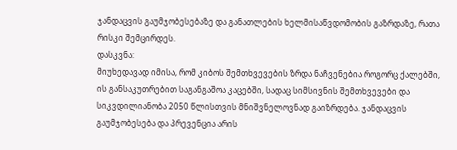ჯანდაცვის გაუმჯობესებაზე და განათლების ხელმისაწვდომობის გაზრდაზე, რათა რისკი შემცირდეს.
დასკვნა:
მიუხედავად იმისა, რომ კიბოს შემთხვევების ზრდა ნაჩვენებია როგორც ქალებში, ის განსაკუთრებით საგანგაშოა კაცებში, სადაც სიმსივნის შემთხვევები და სიკვდილიანობა 2050 წლისთვის მნიშვნელოვნად გაიზრდება. ჯანდაცვის გაუმჯობესება და პრევენცია არის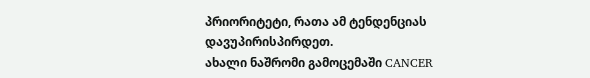პრიორიტეტი, რათა ამ ტენდენციას დავუპირისპირდეთ.
ახალი ნაშრომი გამოცემაში CANCER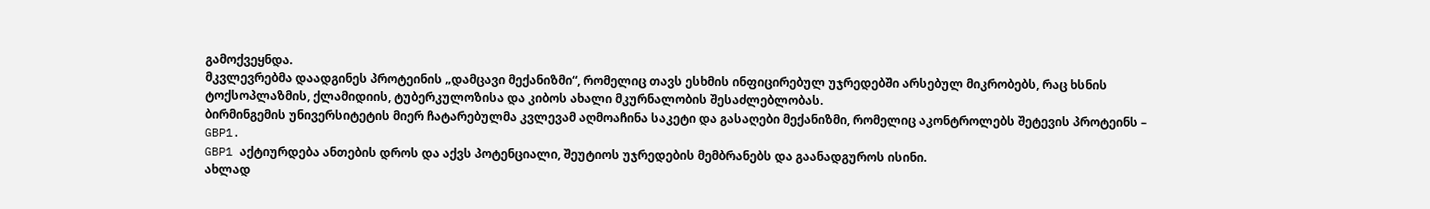გამოქვეყნდა.
მკვლევრებმა დაადგინეს პროტეინის „დამცავი მექანიზმი“, რომელიც თავს ესხმის ინფიცირებულ უჯრედებში არსებულ მიკრობებს, რაც ხსნის ტოქსოპლაზმის, ქლამიდიის, ტუბერკულოზისა და კიბოს ახალი მკურნალობის შესაძლებლობას.
ბირმინგემის უნივერსიტეტის მიერ ჩატარებულმა კვლევამ აღმოაჩინა საკეტი და გასაღები მექანიზმი, რომელიც აკონტროლებს შეტევის პროტეინს – GBP1.
GBP1 აქტიურდება ანთების დროს და აქვს პოტენციალი, შეუტიოს უჯრედების მემბრანებს და გაანადგუროს ისინი.
ახლად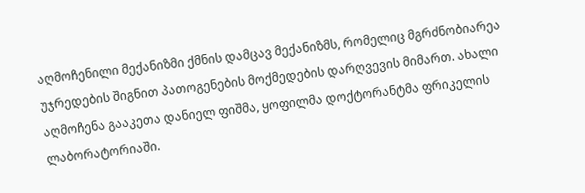აღმოჩენილი მექანიზმი ქმნის დამცავ მექანიზმს, რომელიც მგრძნობიარეა უჯრედების შიგნით პათოგენების მოქმედების დარღვევის მიმართ. ახალი აღმოჩენა გააკეთა დანიელ ფიშმა, ყოფილმა დოქტორანტმა ფრიკელის ლაბორატორიაში.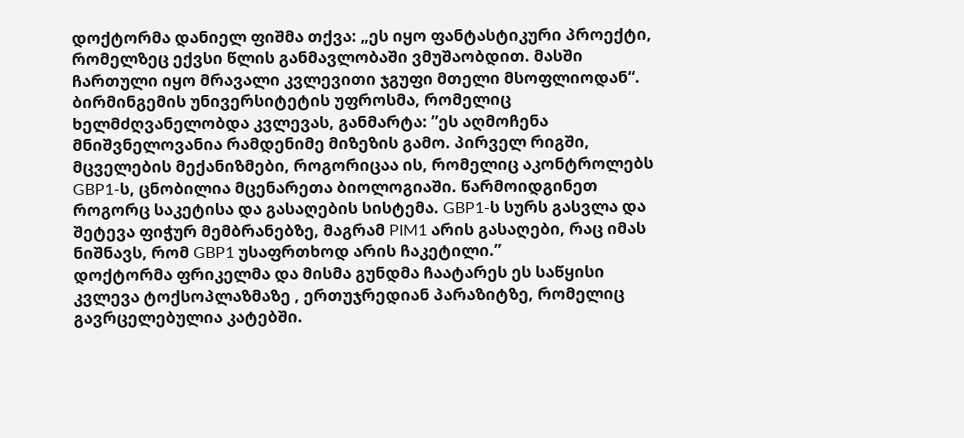დოქტორმა დანიელ ფიშმა თქვა: „ეს იყო ფანტასტიკური პროექტი, რომელზეც ექვსი წლის განმავლობაში ვმუშაობდით. მასში ჩართული იყო მრავალი კვლევითი ჯგუფი მთელი მსოფლიოდან“.
ბირმინგემის უნივერსიტეტის უფროსმა, რომელიც ხელმძღვანელობდა კვლევას, განმარტა: ”ეს აღმოჩენა მნიშვნელოვანია რამდენიმე მიზეზის გამო. პირველ რიგში, მცველების მექანიზმები, როგორიცაა ის, რომელიც აკონტროლებს GBP1-ს, ცნობილია მცენარეთა ბიოლოგიაში. წარმოიდგინეთ როგორც საკეტისა და გასაღების სისტემა. GBP1-ს სურს გასვლა და შეტევა ფიჭურ მემბრანებზე, მაგრამ PIM1 არის გასაღები, რაც იმას ნიშნავს, რომ GBP1 უსაფრთხოდ არის ჩაკეტილი.”
დოქტორმა ფრიკელმა და მისმა გუნდმა ჩაატარეს ეს საწყისი კვლევა ტოქსოპლაზმაზე , ერთუჯრედიან პარაზიტზე, რომელიც გავრცელებულია კატებში.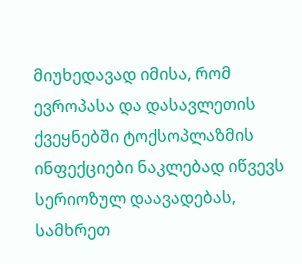მიუხედავად იმისა, რომ ევროპასა და დასავლეთის ქვეყნებში ტოქსოპლაზმის ინფექციები ნაკლებად იწვევს სერიოზულ დაავადებას, სამხრეთ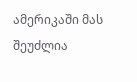ამერიკაში მას შეუძლია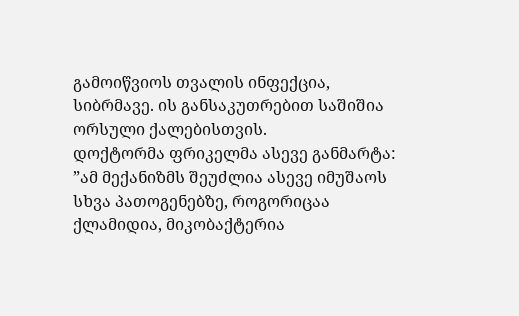გამოიწვიოს თვალის ინფექცია, სიბრმავე. ის განსაკუთრებით საშიშია ორსული ქალებისთვის.
დოქტორმა ფრიკელმა ასევე განმარტა: ”ამ მექანიზმს შეუძლია ასევე იმუშაოს სხვა პათოგენებზე, როგორიცაა ქლამიდია, მიკობაქტერია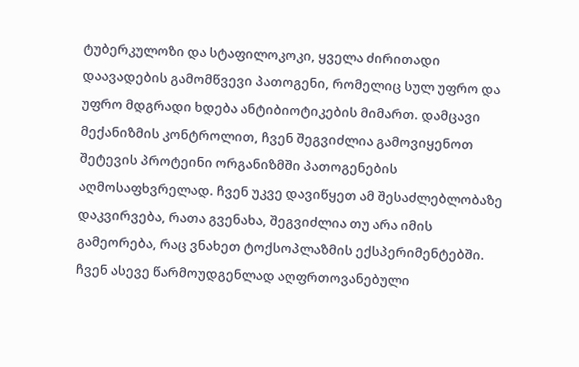ტუბერკულოზი და სტაფილოკოკი, ყველა ძირითადი დაავადების გამომწვევი პათოგენი, რომელიც სულ უფრო და უფრო მდგრადი ხდება ანტიბიოტიკების მიმართ. დამცავი მექანიზმის კონტროლით, ჩვენ შეგვიძლია გამოვიყენოთ შეტევის პროტეინი ორგანიზმში პათოგენების აღმოსაფხვრელად. ჩვენ უკვე დავიწყეთ ამ შესაძლებლობაზე დაკვირვება, რათა გვენახა, შეგვიძლია თუ არა იმის გამეორება, რაც ვნახეთ ტოქსოპლაზმის ექსპერიმენტებში. ჩვენ ასევე წარმოუდგენლად აღფრთოვანებული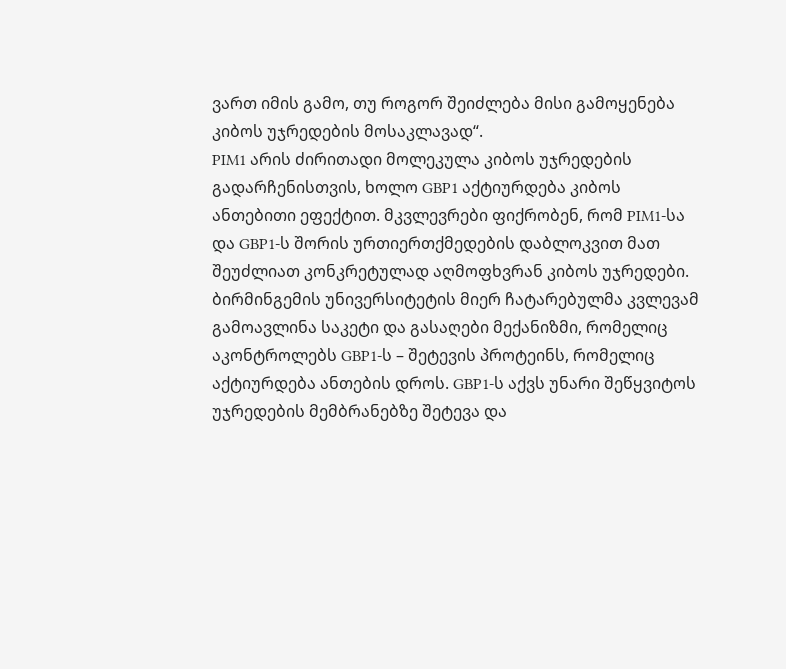ვართ იმის გამო, თუ როგორ შეიძლება მისი გამოყენება კიბოს უჯრედების მოსაკლავად“.
PIM1 არის ძირითადი მოლეკულა კიბოს უჯრედების გადარჩენისთვის, ხოლო GBP1 აქტიურდება კიბოს ანთებითი ეფექტით. მკვლევრები ფიქრობენ, რომ PIM1-სა და GBP1-ს შორის ურთიერთქმედების დაბლოკვით მათ შეუძლიათ კონკრეტულად აღმოფხვრან კიბოს უჯრედები.
ბირმინგემის უნივერსიტეტის მიერ ჩატარებულმა კვლევამ გამოავლინა საკეტი და გასაღები მექანიზმი, რომელიც აკონტროლებს GBP1-ს – შეტევის პროტეინს, რომელიც აქტიურდება ანთების დროს. GBP1-ს აქვს უნარი შეწყვიტოს უჯრედების მემბრანებზე შეტევა და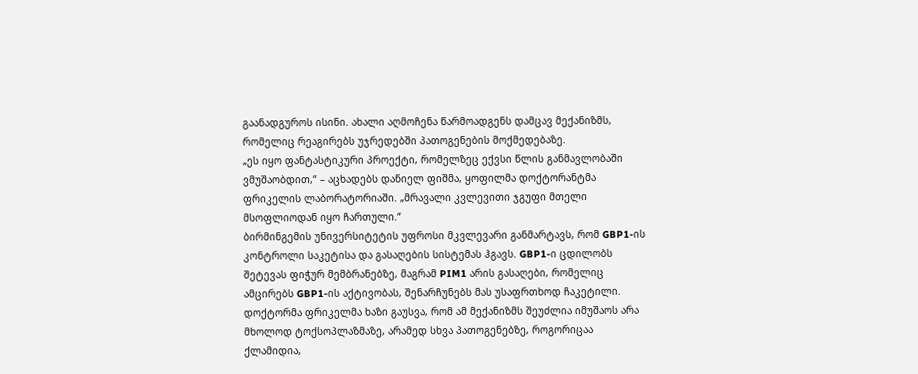გაანადგუროს ისინი. ახალი აღმოჩენა წარმოადგენს დამცავ მექანიზმს, რომელიც რეაგირებს უჯრედებში პათოგენების მოქმედებაზე.
„ეს იყო ფანტასტიკური პროექტი, რომელზეც ექვსი წლის განმავლობაში ვმუშაობდით,“ – აცხადებს დანიელ ფიშმა, ყოფილმა დოქტორანტმა ფრიკელის ლაბორატორიაში. „მრავალი კვლევითი ჯგუფი მთელი მსოფლიოდან იყო ჩართული.“
ბირმინგემის უნივერსიტეტის უფროსი მკვლევარი განმარტავს, რომ GBP1-ის კონტროლი საკეტისა და გასაღების სისტემას ჰგავს. GBP1-ი ცდილობს შეტევას ფიჭურ მემბრანებზე, მაგრამ PIM1 არის გასაღები, რომელიც ამცირებს GBP1-ის აქტივობას, შენარჩუნებს მას უსაფრთხოდ ჩაკეტილი.
დოქტორმა ფრიკელმა ხაზი გაუსვა, რომ ამ მექანიზმს შეუძლია იმუშაოს არა მხოლოდ ტოქსოპლაზმაზე, არამედ სხვა პათოგენებზე, როგორიცაა ქლამიდია,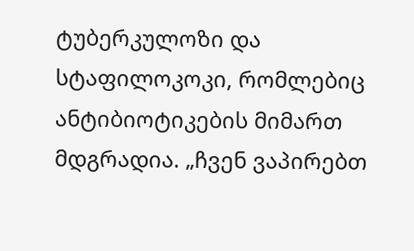ტუბერკულოზი და სტაფილოკოკი, რომლებიც ანტიბიოტიკების მიმართ მდგრადია. „ჩვენ ვაპირებთ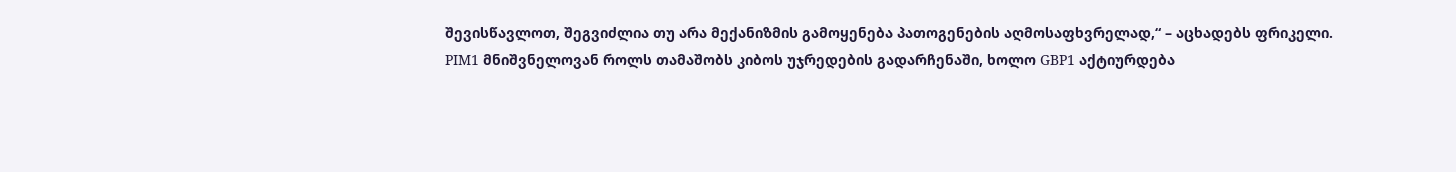შევისწავლოთ, შეგვიძლია თუ არა მექანიზმის გამოყენება პათოგენების აღმოსაფხვრელად,“ – აცხადებს ფრიკელი.
PIM1 მნიშვნელოვან როლს თამაშობს კიბოს უჯრედების გადარჩენაში, ხოლო GBP1 აქტიურდება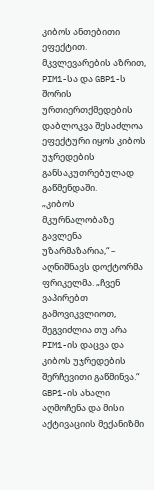კიბოს ანთებითი ეფექტით. მკვლევარების აზრით, PIM1-სა და GBP1-ს შორის ურთიერთქმედების დაბლოკვა შესაძლოა ეფექტური იყოს კიბოს უჯრედების განსაკუთრებულად გაწმენდაში.
„კიბოს მკურნალობაზე გავლენა უზარმაზარია,“ – აღნიშნავს დოქტორმა ფრიკელმა. „ჩვენ ვაპირებთ გამოვიკვლიოთ, შეგვიძლია თუ არა PIM1-ის დაცვა და კიბოს უჯრედების შერჩევითი გაწმინვა.“
GBP1-ის ახალი აღმოჩენა და მისი აქტივაციის მექანიზმი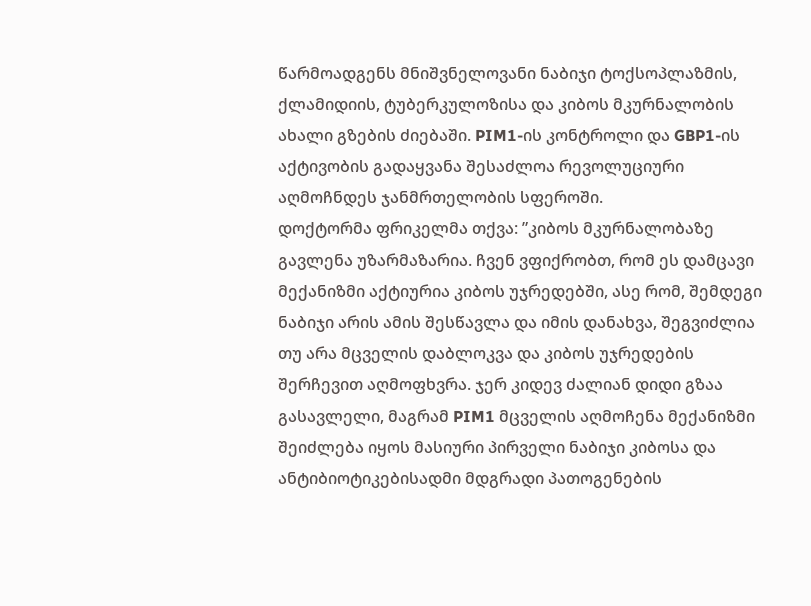წარმოადგენს მნიშვნელოვანი ნაბიჯი ტოქსოპლაზმის, ქლამიდიის, ტუბერკულოზისა და კიბოს მკურნალობის ახალი გზების ძიებაში. PIM1-ის კონტროლი და GBP1-ის აქტივობის გადაყვანა შესაძლოა რევოლუციური აღმოჩნდეს ჯანმრთელობის სფეროში.
დოქტორმა ფრიკელმა თქვა: ”კიბოს მკურნალობაზე გავლენა უზარმაზარია. ჩვენ ვფიქრობთ, რომ ეს დამცავი მექანიზმი აქტიურია კიბოს უჯრედებში, ასე რომ, შემდეგი ნაბიჯი არის ამის შესწავლა და იმის დანახვა, შეგვიძლია თუ არა მცველის დაბლოკვა და კიბოს უჯრედების შერჩევით აღმოფხვრა. ჯერ კიდევ ძალიან დიდი გზაა გასავლელი, მაგრამ PIM1 მცველის აღმოჩენა მექანიზმი შეიძლება იყოს მასიური პირველი ნაბიჯი კიბოსა და ანტიბიოტიკებისადმი მდგრადი პათოგენების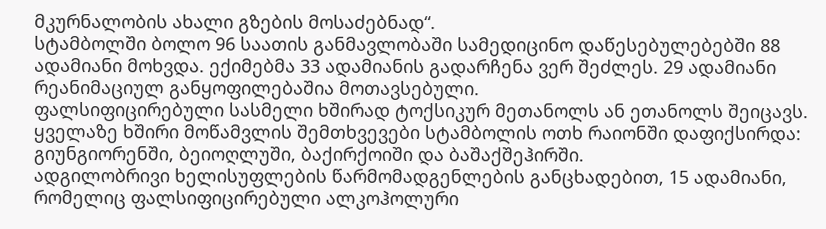მკურნალობის ახალი გზების მოსაძებნად“.
სტამბოლში ბოლო 96 საათის განმავლობაში სამედიცინო დაწესებულებებში 88 ადამიანი მოხვდა. ექიმებმა 33 ადამიანის გადარჩენა ვერ შეძლეს. 29 ადამიანი რეანიმაციულ განყოფილებაშია მოთავსებული.
ფალსიფიცირებული სასმელი ხშირად ტოქსიკურ მეთანოლს ან ეთანოლს შეიცავს. ყველაზე ხშირი მოწამვლის შემთხვევები სტამბოლის ოთხ რაიონში დაფიქსირდა: გიუნგიორენში, ბეიოღლუში, ბაქირქოიში და ბაშაქშეჰირში.
ადგილობრივი ხელისუფლების წარმომადგენლების განცხადებით, 15 ადამიანი, რომელიც ფალსიფიცირებული ალკოჰოლური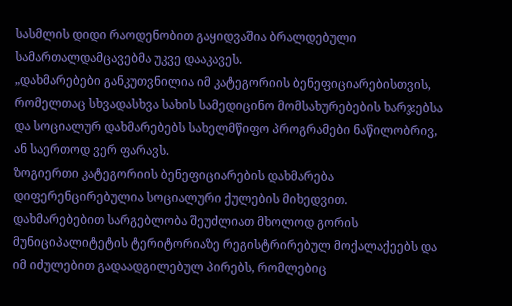სასმლის დიდი რაოდენობით გაყიდვაშია ბრალდებული სამართალდამცავებმა უკვე დააკავეს.
„დახმარებები განკუთვნილია იმ კატეგორიის ბენეფიციარებისთვის, რომელთაც სხვადასხვა სახის სამედიცინო მომსახურებების ხარჯებსა და სოციალურ დახმარებებს სახელმწიფო პროგრამები ნაწილობრივ, ან საერთოდ ვერ ფარავს.
ზოგიერთი კატეგორიის ბენეფიციარების დახმარება დიფერენცირებულია სოციალური ქულების მიხედვით.
დახმარებებით სარგებლობა შეუძლიათ მხოლოდ გორის მუნიციპალიტეტის ტერიტორიაზე რეგისტრირებულ მოქალაქეებს და იმ იძულებით გადაადგილებულ პირებს, რომლებიც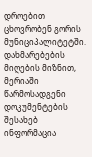დროებით ცხოვრობენ გორის მუნიციპალიტეტში.
დახმარებების მიღების მიზნით, მერიაში წარმოსადგენი დოკუმენტების შესახებ ინფორმაცია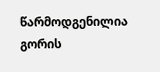წარმოდგენილია გორის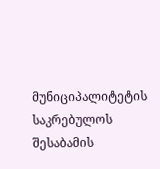მუნიციპალიტეტის საკრებულოს შესაბამის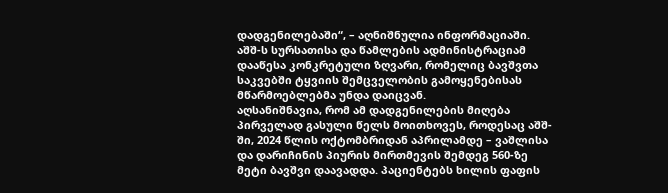დადგენილებაში“, – აღნიშნულია ინფორმაციაში.
აშშ-ს სურსათისა და წამლების ადმინისტრაციამ დააწესა კონკრეტული ზღვარი, რომელიც ბავშვთა საკვებში ტყვიის შემცველობის გამოყენებისას მწარმოებლებმა უნდა დაიცვან.
აღსანიშნავია, რომ ამ დადგენილების მიღება პირველად გასული წელს მოითხოვეს, როდესაც აშშ-ში, 2024 წლის ოქტომბრიდან აპრილამდე – ვაშლისა და დარიჩინის პიურის მირთმევის შემდეგ 560-ზე მეტი ბავშვი დაავადდა. პაციენტებს ხილის ფაფის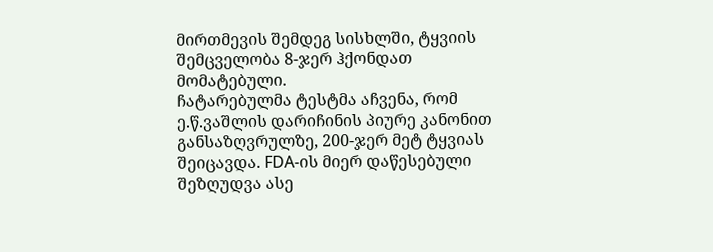მირთმევის შემდეგ სისხლში, ტყვიის შემცველობა 8-ჯერ ჰქონდათ მომატებული.
ჩატარებულმა ტესტმა აჩვენა, რომ ე.წ.ვაშლის დარიჩინის პიურე კანონით განსაზღვრულზე, 200-ჯერ მეტ ტყვიას შეიცავდა. FDA-ის მიერ დაწესებული შეზღუდვა ასე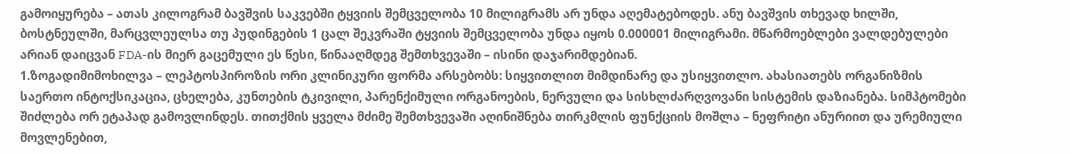გამოიყურება – ათას კილოგრამ ბავშვის საკვებში ტყვიის შემცველობა 10 მილიგრამს არ უნდა აღემატებოდეს. ანუ ბავშვის თხევად ხილში, ბოსტნეულში, მარცვლეულსა თუ პუდინგების 1 ცალ შეკვრაში ტყვიის შემცველობა უნდა იყოს 0.000001 მილიგრამი. მწარმოებლები ვალდებულები არიან დაიცვან FDA-ის მიერ გაცემული ეს წესი, წინააღმდეგ შემთხვევაში – ისინი დაჯარიმდებიან.
1.ზოგადიმიმოხილვა – ლეპტოსპიროზის ორი კლინიკური ფორმა არსებობს: სიყვითლით მიმდინარე და უსიყვითლო. ახასიათებს ორგანიზმის საერთო ინტოქსიკაცია, ცხელება, კუნთების ტკივილი, პარენქიმული ორგანოების, ნერვული და სისხლძარღვოვანი სისტემის დაზიანება. სიმპტომები შიძლება ორ ეტაპად გამოვლინდეს. თითქმის ყველა მძიმე შემთხვევაში აღინიშნება თირკმლის ფუნქციის მოშლა – ნეფრიტი ანურიით და ურემიული მოვლენებით,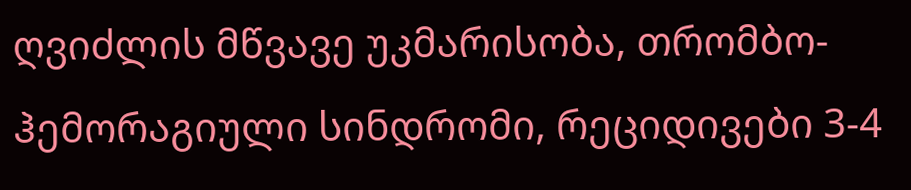ღვიძლის მწვავე უკმარისობა, თრომბო-ჰემორაგიული სინდრომი, რეციდივები 3-4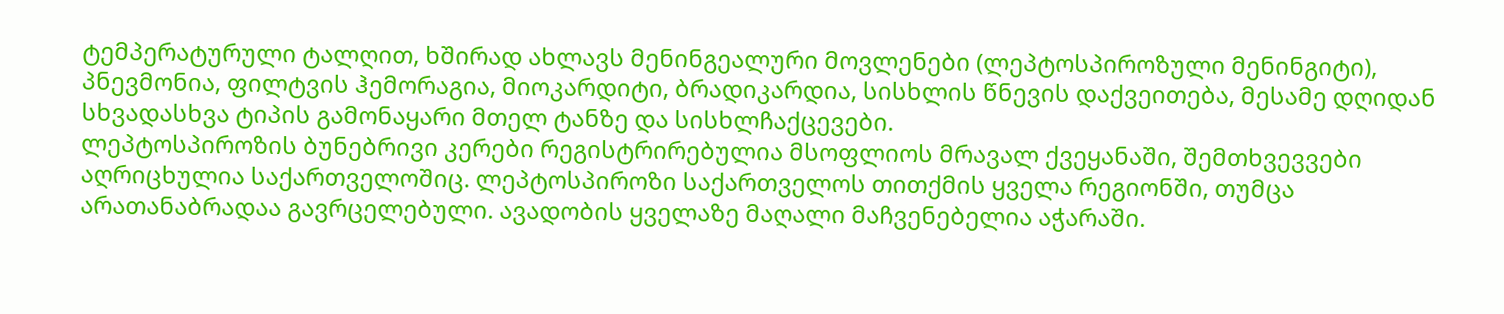ტემპერატურული ტალღით, ხშირად ახლავს მენინგეალური მოვლენები (ლეპტოსპიროზული მენინგიტი), პნევმონია, ფილტვის ჰემორაგია, მიოკარდიტი, ბრადიკარდია, სისხლის წნევის დაქვეითება, მესამე დღიდან სხვადასხვა ტიპის გამონაყარი მთელ ტანზე და სისხლჩაქცევები.
ლეპტოსპიროზის ბუნებრივი კერები რეგისტრირებულია მსოფლიოს მრავალ ქვეყანაში, შემთხვევვები აღრიცხულია საქართველოშიც. ლეპტოსპიროზი საქართველოს თითქმის ყველა რეგიონში, თუმცა არათანაბრადაა გავრცელებული. ავადობის ყველაზე მაღალი მაჩვენებელია აჭარაში.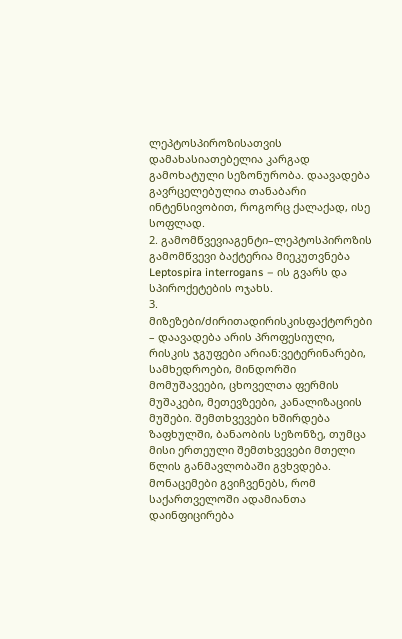ლეპტოსპიროზისათვის დამახასიათებელია კარგად გამოხატული სეზონურობა. დაავადება გავრცელებულია თანაბარი ინტენსივობით, როგორც ქალაქად, ისე სოფლად.
2. გამომწვევიაგენტი–ლეპტოსპიროზის გამომწვევი ბაქტერია მიეკუთვნება Leptospira interrogans – ის გვარს და სპიროქეტების ოჯახს.
3. მიზეზები/ძირითადირისკისფაქტორები – დაავადება არის პროფესიული, რისკის ჯგუფები არიან:ვეტერინარები, სამხედროები, მინდორში მომუშავეები, ცხოველთა ფერმის მუშაკები, მეთევზეები, კანალიზაციის მუშები. შემთხვევები ხშირდება ზაფხულში, ბანაობის სეზონზე, თუმცა მისი ერთეული შემთხვევები მთელი წლის განმავლობაში გვხვდება. მონაცემები გვიჩვენებს, რომ საქართველოში ადამიანთა დაინფიცირება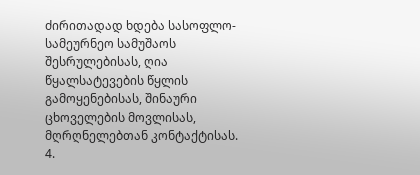ძირითადად ხდება სასოფლო-სამეურნეო სამუშაოს შესრულებისას, ღია წყალსატევების წყლის გამოყენებისას, შინაური ცხოველების მოვლისას, მღრღნელებთან კონტაქტისას.
4.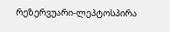რეზერვუარი-ლეპტოსპირა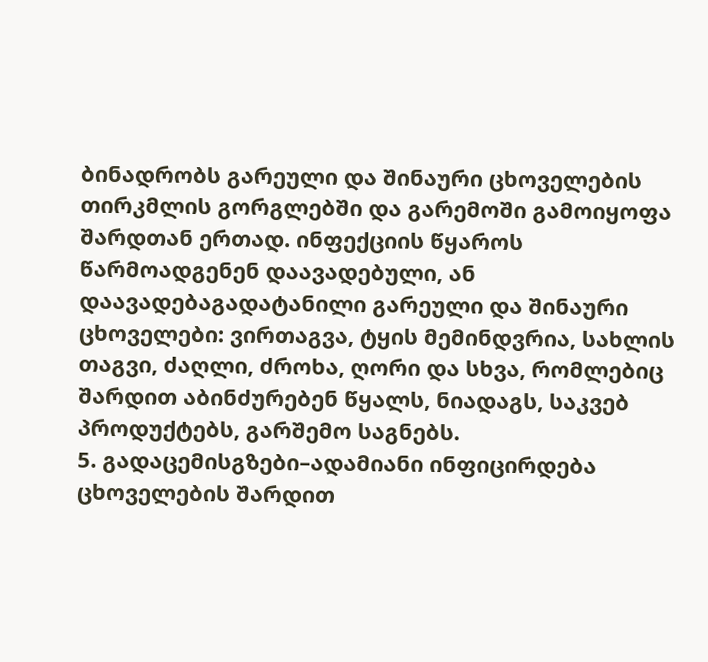ბინადრობს გარეული და შინაური ცხოველების თირკმლის გორგლებში და გარემოში გამოიყოფა შარდთან ერთად. ინფექციის წყაროს წარმოადგენენ დაავადებული, ან დაავადებაგადატანილი გარეული და შინაური ცხოველები: ვირთაგვა, ტყის მემინდვრია, სახლის თაგვი, ძაღლი, ძროხა, ღორი და სხვა, რომლებიც შარდით აბინძურებენ წყალს, ნიადაგს, საკვებ პროდუქტებს, გარშემო საგნებს.
5. გადაცემისგზები–ადამიანი ინფიცირდება ცხოველების შარდით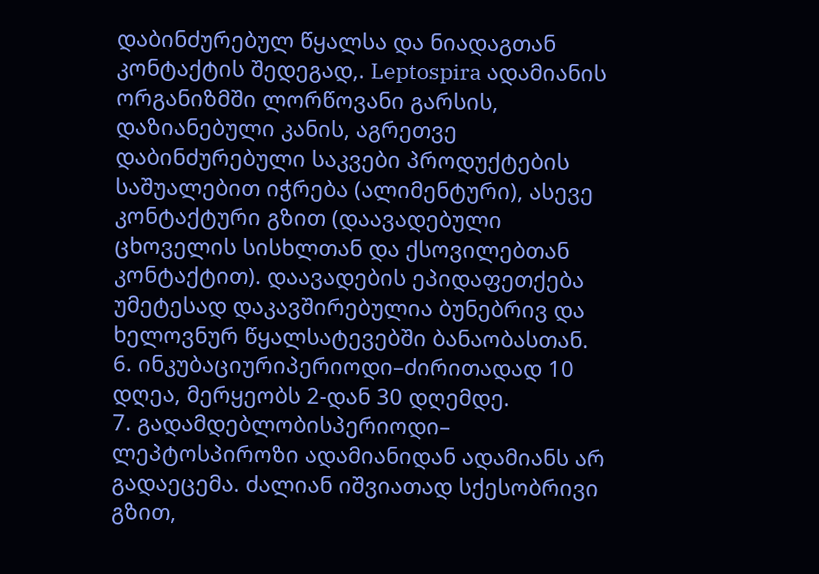დაბინძურებულ წყალსა და ნიადაგთან კონტაქტის შედეგად,. Leptospira ადამიანის ორგანიზმში ლორწოვანი გარსის, დაზიანებული კანის, აგრეთვე დაბინძურებული საკვები პროდუქტების საშუალებით იჭრება (ალიმენტური), ასევე კონტაქტური გზით (დაავადებული ცხოველის სისხლთან და ქსოვილებთან კონტაქტით). დაავადების ეპიდაფეთქება უმეტესად დაკავშირებულია ბუნებრივ და ხელოვნურ წყალსატევებში ბანაობასთან.
6. ინკუბაციურიპერიოდი–ძირითადად 10 დღეა, მერყეობს 2-დან 30 დღემდე.
7. გადამდებლობისპერიოდი– ლეპტოსპიროზი ადამიანიდან ადამიანს არ გადაეცემა. ძალიან იშვიათად სქესობრივი გზით,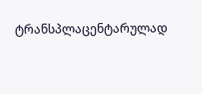ტრანსპლაცენტარულად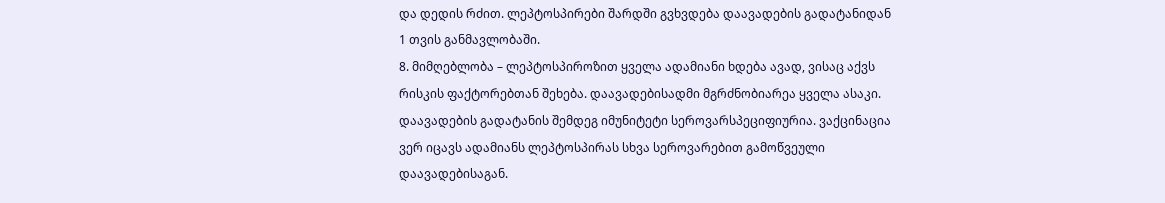და დედის რძით. ლეპტოსპირები შარდში გვხვდება დაავადების გადატანიდან 1 თვის განმავლობაში.
8. მიმღებლობა – ლეპტოსპიროზით ყველა ადამიანი ხდება ავად, ვისაც აქვს რისკის ფაქტორებთან შეხება. დაავადებისადმი მგრძნობიარეა ყველა ასაკი. დაავადების გადატანის შემდეგ იმუნიტეტი სეროვარსპეციფიურია. ვაქცინაცია ვერ იცავს ადამიანს ლეპტოსპირას სხვა სეროვარებით გამოწვეული დაავადებისაგან.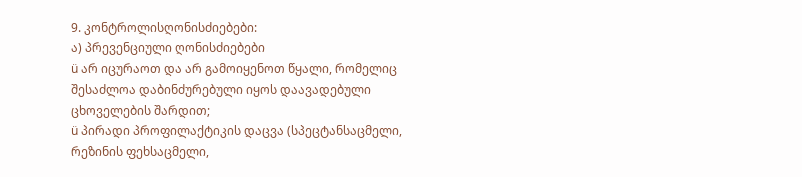9. კონტროლისღონისძიებები:
ა) პრევენციული ღონისძიებები
ü არ იცურაოთ და არ გამოიყენოთ წყალი, რომელიც შესაძლოა დაბინძურებული იყოს დაავადებული ცხოველების შარდით;
ü პირადი პროფილაქტიკის დაცვა (სპეცტანსაცმელი, რეზინის ფეხსაცმელი,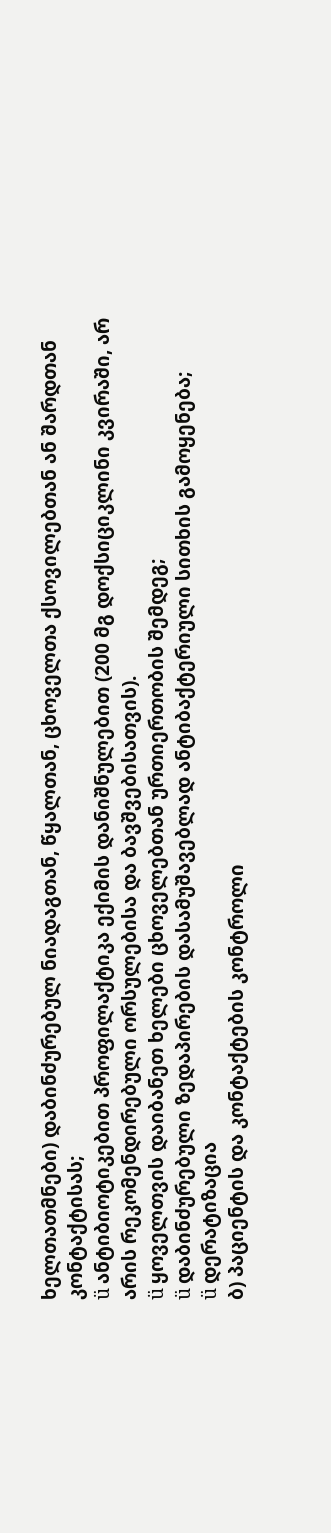ხელთათმნები) დაბინძურებულ ნიადაგთან, წყალთან, ცხოველთა ქსოვილებთან ან შარდთან კონტაქტისას;
ü ანტიბიოტიკებით პროფილაქტიკა ექიმის დანიშნულებით (200 მგ დოქსიციკლინი კვირაში, არ არის რეკომენდირებული ორსულებისა და ბავშვებისათვის).
ü ყოველთვის დაიბანეთ ხელები ცხოველებთან ურთიერთობის შემდეგ;
ü დაბინძურებული ზედაპირების დასამუშავებლად ანტიბაქტერიული სითხის გამოყენება;
ü დერატიზაცია
ბ) პაციენტის და კონტაქტების კონტროლი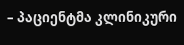– პაციენტმა კლინიკური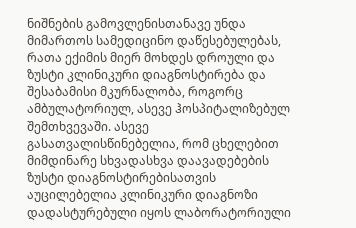ნიშნების გამოვლენისთანავე უნდა მიმართოს სამედიცინო დაწესებულებას, რათა ექიმის მიერ მოხდეს დროული და ზუსტი კლინიკური დიაგნოსტირება და შესაბამისი მკურნალობა, როგორც ამბულატორიულ, ასევე ჰოსპიტალიზებულ შემთხვევაში. ასევე გასათვალისწინებელია, რომ ცხელებით მიმდინარე სხვადასხვა დაავადებების ზუსტი დიაგნოსტირებისათვის აუცილებელია კლინიკური დიაგნოზი დადასტურებული იყოს ლაბორატორიული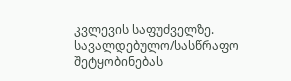კვლევის საფუძველზე.
სავალდებულო/სასწრაფო შეტყობინებას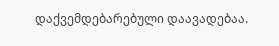დაქვემდებარებული დაავადებაა.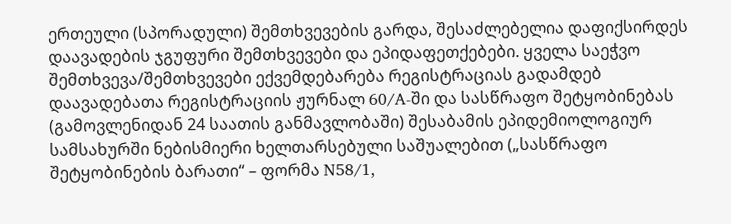ერთეული (სპორადული) შემთხვევების გარდა, შესაძლებელია დაფიქსირდეს დაავადების ჯგუფური შემთხვევები და ეპიდაფეთქებები. ყველა საეჭვო შემთხვევა/შემთხვევები ექვემდებარება რეგისტრაციას გადამდებ დაავადებათა რეგისტრაციის ჟურნალ 60/A-ში და სასწრაფო შეტყობინებას (გამოვლენიდან 24 საათის განმავლობაში) შესაბამის ეპიდემიოლოგიურ სამსახურში ნებისმიერი ხელთარსებული საშუალებით („სასწრაფო შეტყობინების ბარათი“ – ფორმა N58/1,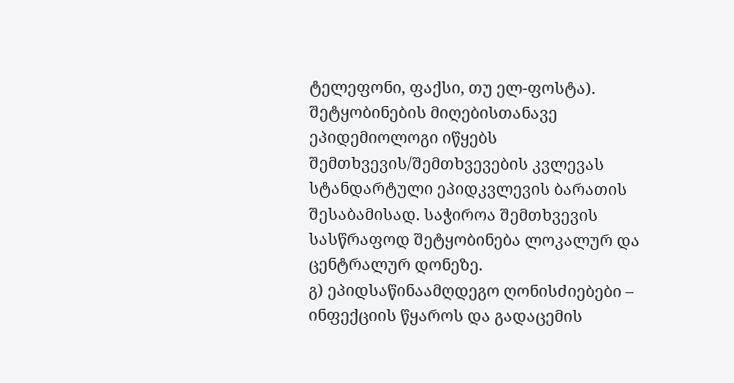ტელეფონი, ფაქსი, თუ ელ-ფოსტა). შეტყობინების მიღებისთანავე ეპიდემიოლოგი იწყებს შემთხვევის/შემთხვევების კვლევას სტანდარტული ეპიდკვლევის ბარათის შესაბამისად. საჭიროა შემთხვევის სასწრაფოდ შეტყობინება ლოკალურ და ცენტრალურ დონეზე.
გ) ეპიდსაწინაამღდეგო ღონისძიებები – ინფექციის წყაროს და გადაცემის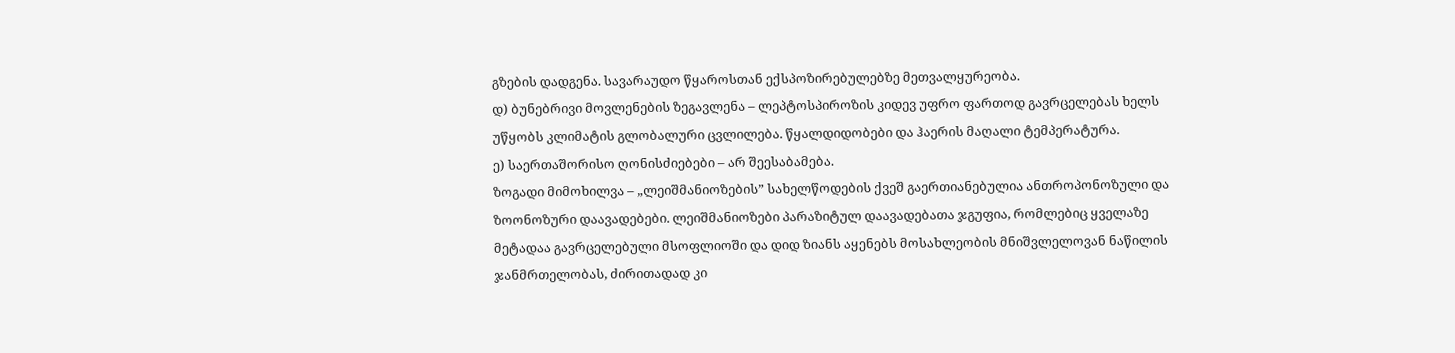გზების დადგენა. სავარაუდო წყაროსთან ექსპოზირებულებზე მეთვალყურეობა.
დ) ბუნებრივი მოვლენების ზეგავლენა – ლეპტოსპიროზის კიდევ უფრო ფართოდ გავრცელებას ხელს უწყობს კლიმატის გლობალური ცვლილება. წყალდიდობები და ჰაერის მაღალი ტემპერატურა.
ე) საერთაშორისო ღონისძიებები – არ შეესაბამება.
ზოგადი მიმოხილვა – „ლეიშმანიოზების” სახელწოდების ქვეშ გაერთიანებულია ანთროპონოზული და ზოონოზური დაავადებები. ლეიშმანიოზები პარაზიტულ დაავადებათა ჯგუფია, რომლებიც ყველაზე მეტადაა გავრცელებული მსოფლიოში და დიდ ზიანს აყენებს მოსახლეობის მნიშვლელოვან ნაწილის ჯანმრთელობას, ძირითადად კი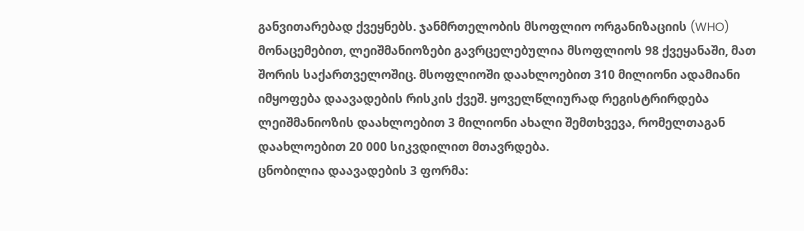განვითარებად ქვეყნებს. ჯანმრთელობის მსოფლიო ორგანიზაციის (WHO) მონაცემებით, ლეიშმანიოზები გავრცელებულია მსოფლიოს 98 ქვეყანაში, მათ შორის საქართველოშიც. მსოფლიოში დაახლოებით 310 მილიონი ადამიანი იმყოფება დაავადების რისკის ქვეშ. ყოველწლიურად რეგისტრირდება ლეიშმანიოზის დაახლოებით 3 მილიონი ახალი შემთხვევა, რომელთაგან დაახლოებით 20 000 სიკვდილით მთავრდება.
ცნობილია დაავადების 3 ფორმა: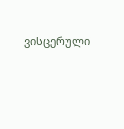ვისცერული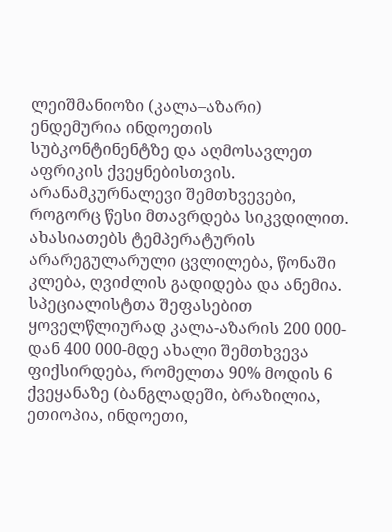ლეიშმანიოზი (კალა–აზარი) ენდემურია ინდოეთის სუბკონტინენტზე და აღმოსავლეთ აფრიკის ქვეყნებისთვის. არანამკურნალევი შემთხვევები, როგორც წესი მთავრდება სიკვდილით. ახასიათებს ტემპერატურის არარეგულარული ცვლილება, წონაში კლება, ღვიძლის გადიდება და ანემია. სპეციალისტთა შეფასებით ყოველწლიურად კალა-აზარის 200 000-დან 400 000-მდე ახალი შემთხვევა ფიქსირდება, რომელთა 90% მოდის 6 ქვეყანაზე (ბანგლადეში, ბრაზილია, ეთიოპია, ინდოეთი,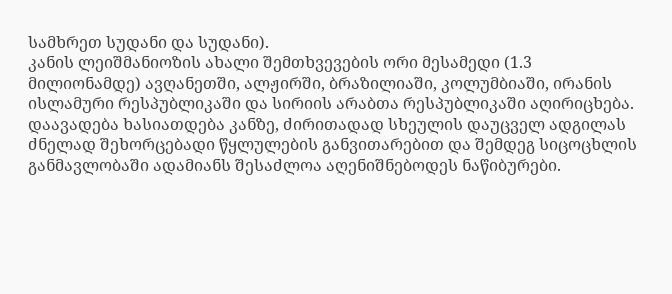სამხრეთ სუდანი და სუდანი).
კანის ლეიშმანიოზის ახალი შემთხვევების ორი მესამედი (1.3 მილიონამდე) ავღანეთში, ალჟირში, ბრაზილიაში, კოლუმბიაში, ირანის ისლამური რესპუბლიკაში და სირიის არაბთა რესპუბლიკაში აღირიცხება. დაავადება ხასიათდება კანზე, ძირითადად სხეულის დაუცველ ადგილას ძნელად შეხორცებადი წყლულების განვითარებით და შემდეგ სიცოცხლის განმავლობაში ადამიანს შესაძლოა აღენიშნებოდეს ნაწიბურები.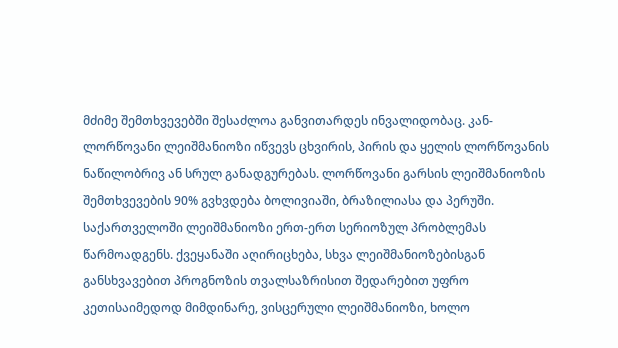მძიმე შემთხვევებში შესაძლოა განვითარდეს ინვალიდობაც. კან-ლორწოვანი ლეიშმანიოზი იწვევს ცხვირის, პირის და ყელის ლორწოვანის ნაწილობრივ ან სრულ განადგურებას. ლორწოვანი გარსის ლეიშმანიოზის შემთხვევების 90% გვხვდება ბოლივიაში, ბრაზილიასა და პერუში.
საქართველოში ლეიშმანიოზი ერთ-ერთ სერიოზულ პრობლემას წარმოადგენს. ქვეყანაში აღირიცხება, სხვა ლეიშმანიოზებისგან განსხვავებით პროგნოზის თვალსაზრისით შედარებით უფრო კეთისაიმედოდ მიმდინარე, ვისცერული ლეიშმანიოზი, ხოლო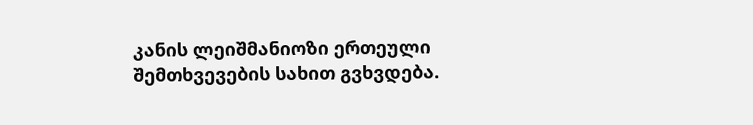კანის ლეიშმანიოზი ერთეული შემთხვევების სახით გვხვდება.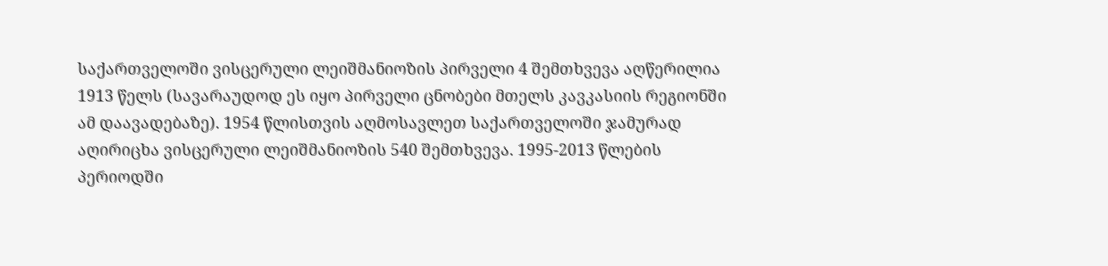საქართველოში ვისცერული ლეიშმანიოზის პირველი 4 შემთხვევა აღწერილია 1913 წელს (სავარაუდოდ ეს იყო პირველი ცნობები მთელს კავკასიის რეგიონში ამ დაავადებაზე). 1954 წლისთვის აღმოსავლეთ საქართველოში ჯამურად აღირიცხა ვისცერული ლეიშმანიოზის 540 შემთხვევა. 1995-2013 წლების პერიოდში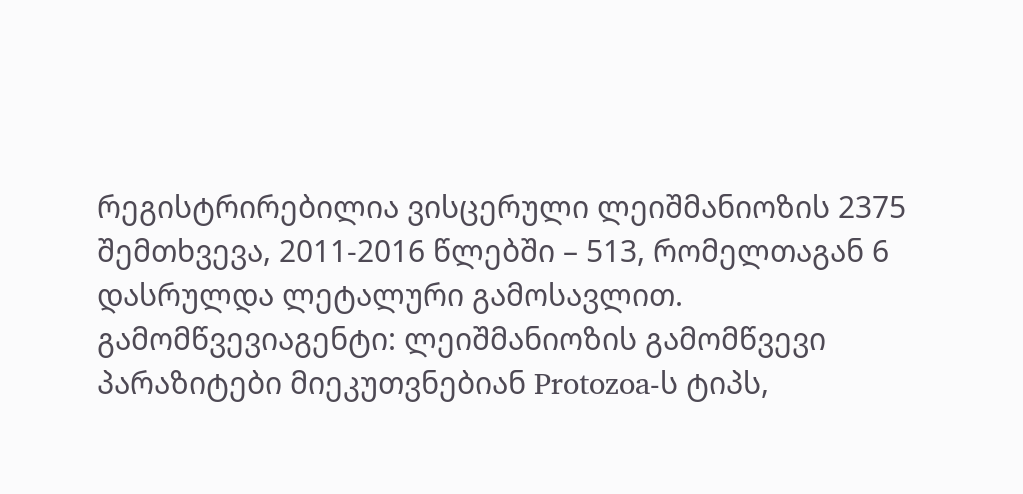რეგისტრირებილია ვისცერული ლეიშმანიოზის 2375 შემთხვევა, 2011-2016 წლებში – 513, რომელთაგან 6 დასრულდა ლეტალური გამოსავლით.
გამომწვევიაგენტი: ლეიშმანიოზის გამომწვევი პარაზიტები მიეკუთვნებიან Protozoa-ს ტიპს,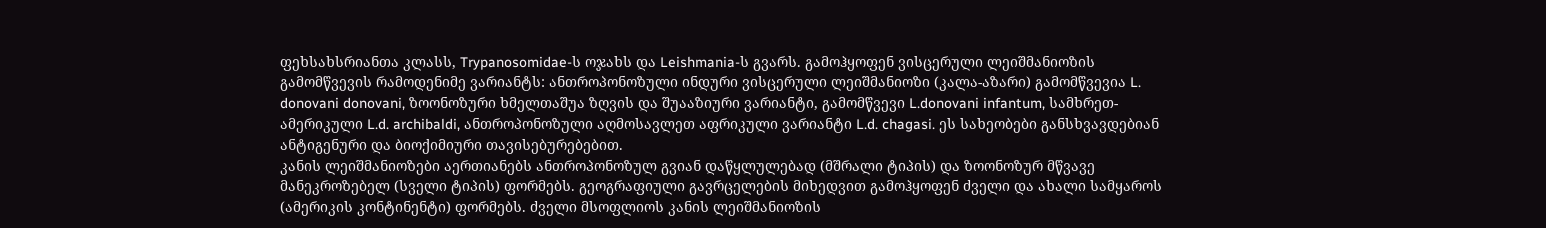ფეხსახსრიანთა კლასს, Trypanosomidae-ს ოჯახს და Leishmania-ს გვარს. გამოჰყოფენ ვისცერული ლეიშმანიოზის გამომწვევის რამოდენიმე ვარიანტს: ანთროპონოზული ინდური ვისცერული ლეიშმანიოზი (კალა-აზარი) გამომწვევია L. donovani donovani, ზოონოზური ხმელთაშუა ზღვის და შუააზიური ვარიანტი, გამომწვევი L.donovani infantum, სამხრეთ-ამერიკული L.d. archibaldi, ანთროპონოზული აღმოსავლეთ აფრიკული ვარიანტი L.d. chagasi. ეს სახეობები განსხვავდებიან ანტიგენური და ბიოქიმიური თავისებურებებით.
კანის ლეიშმანიოზები აერთიანებს ანთროპონოზულ გვიან დაწყლულებად (მშრალი ტიპის) და ზოონოზურ მწვავე მანეკროზებელ (სველი ტიპის) ფორმებს. გეოგრაფიული გავრცელების მიხედვით გამოჰყოფენ ძველი და ახალი სამყაროს (ამერიკის კონტინენტი) ფორმებს. ძველი მსოფლიოს კანის ლეიშმანიოზის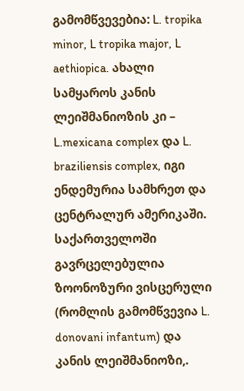გამომწვევებია: L. tropika minor, L tropika major, L aethiopica. ახალი სამყაროს კანის ლეიშმანიოზის კი – L.mexicana complex და L. braziliensis complex, იგი ენდემურია სამხრეთ და ცენტრალურ ამერიკაში.
საქართველოში გავრცელებულია ზოონოზური ვისცერული (რომლის გამომწვევია L. donovani infantum) და კანის ლეიშმანიოზი,.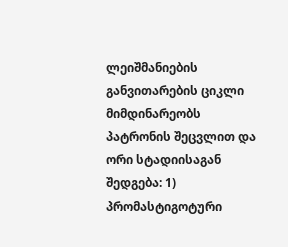ლეიშმანიების განვითარების ციკლი მიმდინარეობს პატრონის შეცვლით და ორი სტადიისაგან შედგება: 1) პრომასტიგოტური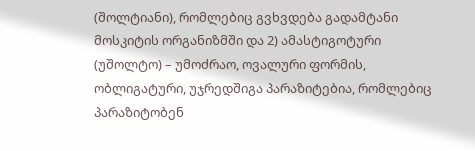(შოლტიანი), რომლებიც გვხვდება გადამტანი მოსკიტის ორგანიზმში და 2) ამასტიგოტური (უშოლტო) – უმოძრაო, ოვალური ფორმის, ობლიგატური, უჯრედშიგა პარაზიტებია, რომლებიც პარაზიტობენ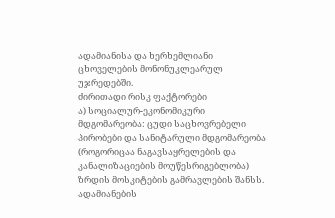ადამიანისა და ხერხემლიანი ცხოველების მონონუკლეარულ უჯრედებში.
ძირითადი რისკ ფაქტორები
ა) სოციალურ-ეკონომიკური მდგომარეობა: ცუდი საცხოვრებელი პირობები და სანიტარული მდგომარეობა (როგორიცაა ნაგავსაყრელების და კანალიზაციების მოუწესრიგებლობა) ზრდის მოსკიტების გამრავლების შანსს. ადამიანების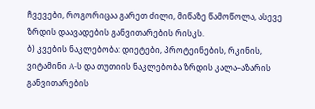ჩვევები, როგორიცაა გარეთ ძილი, მიწაზე წამოწოლა, ასევე ზრდის დაავადების განვითარების რისკს.
ბ) კვების ნაკლებობა: დიეტები, პროტეინების, რკინის, ვიტამინი A-ს და თუთიის ნაკლებობა ზრდის კალა–აზარის განვითარების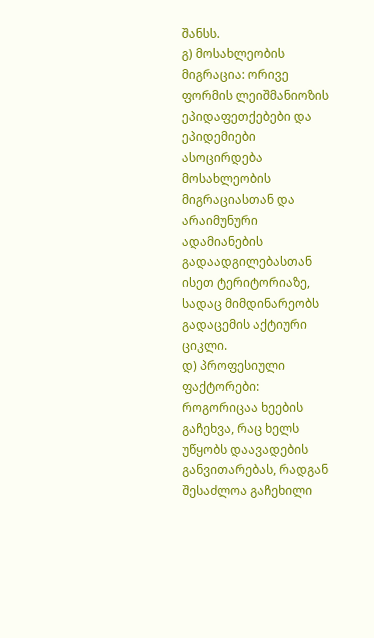შანსს.
გ) მოსახლეობის მიგრაცია: ორივე ფორმის ლეიშმანიოზის ეპიდაფეთქებები და ეპიდემიები ასოცირდება მოსახლეობის მიგრაციასთან და არაიმუნური ადამიანების გადაადგილებასთან ისეთ ტერიტორიაზე, სადაც მიმდინარეობს გადაცემის აქტიური ციკლი.
დ) პროფესიული ფაქტორები: როგორიცაა ხეების გაჩეხვა, რაც ხელს უწყობს დაავადების განვითარებას, რადგან შესაძლოა გაჩეხილი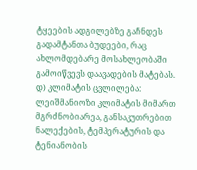ტყეების ადგილებზე გაჩნდეს გადამტანთა ბუდეები, რაც ახლომდებარე მოსახლეობაში გამოიწვევს დაავადების მატებას.
დ) კლიმატის ცვლილება: ლეიშმანიოზი კლიმატის მიმართ მგრძნობიარეა, განსაკუთრებით ნალექების, ტემპერატურის და ტენიანობის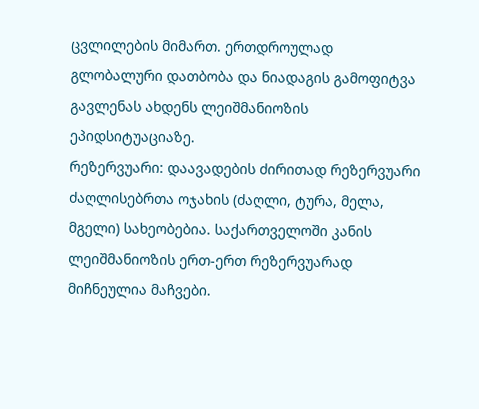ცვლილების მიმართ. ერთდროულად გლობალური დათბობა და ნიადაგის გამოფიტვა გავლენას ახდენს ლეიშმანიოზის ეპიდსიტუაციაზე.
რეზერვუარი: დაავადების ძირითად რეზერვუარი ძაღლისებრთა ოჯახის (ძაღლი, ტურა, მელა, მგელი) სახეობებია. საქართველოში კანის ლეიშმანიოზის ერთ-ერთ რეზერვუარად მიჩნეულია მაჩვები.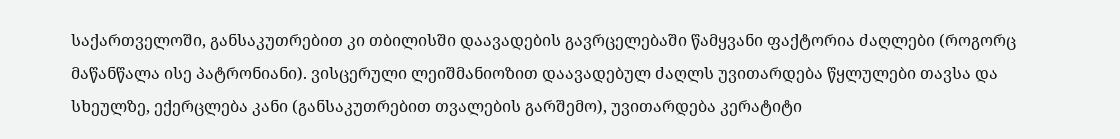საქართველოში, განსაკუთრებით კი თბილისში დაავადების გავრცელებაში წამყვანი ფაქტორია ძაღლები (როგორც მაწანწალა ისე პატრონიანი). ვისცერული ლეიშმანიოზით დაავადებულ ძაღლს უვითარდება წყლულები თავსა და სხეულზე, ექერცლება კანი (განსაკუთრებით თვალების გარშემო), უვითარდება კერატიტი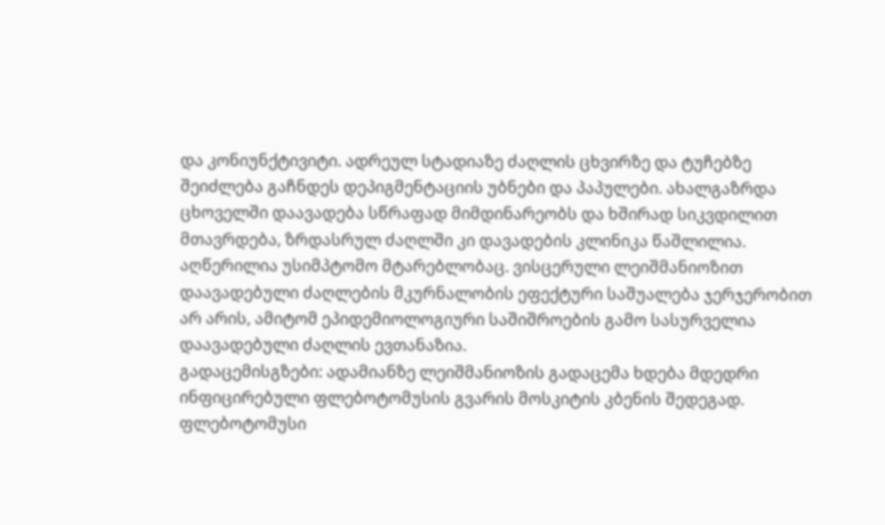და კონიუნქტივიტი. ადრეულ სტადიაზე ძაღლის ცხვირზე და ტუჩებზე შეიძლება გაჩნდეს დეპიგმენტაციის უბნები და პაპულები. ახალგაზრდა ცხოველში დაავადება სწრაფად მიმდინარეობს და ხშირად სიკვდილით მთავრდება, ზრდასრულ ძაღლში კი დავადების კლინიკა წაშლილია. აღწერილია უსიმპტომო მტარებლობაც. ვისცერული ლეიშმანიოზით დაავადებული ძაღლების მკურნალობის ეფექტური საშუალება ჯერჯერობით არ არის, ამიტომ ეპიდემიოლოგიური საშიშროების გამო სასურველია დაავადებული ძაღლის ევთანაზია.
გადაცემისგზები: ადამიანზე ლეიშმანიოზის გადაცემა ხდება მდედრი ინფიცირებული ფლებოტომუსის გვარის მოსკიტის კბენის შედეგად. ფლებოტომუსი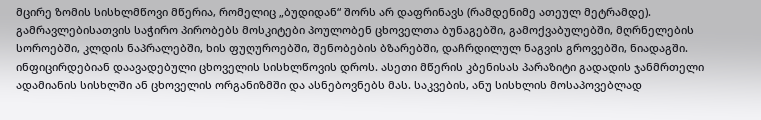მცირე ზომის სისხლმწოვი მწერია, რომელიც „ბუდიდან“ შორს არ დაფრინავს (რამდენიმე ათეულ მეტრამდე). გამრავლებისათვის საჭირო პირობებს მოსკიტები პოულობენ ცხოველთა ბუნაგებში, გამოქვაბულებში, მღრნელების სოროებში, კლდის ნაპრალებში, ხის ფუღუროებში, შენობების ბზარებში, დაჩრდილულ ნაგვის გროვებში, ნიადაგში. ინფიცირდებიან დაავადებული ცხოველის სისხლწოვის დროს. ასეთი მწერის კბენისას პარაზიტი გადადის ჯანმრთელი ადამიანის სისხლში ან ცხოველის ორგანიზმში და ასნებოვნებს მას. საკვების, ანუ სისხლის მოსაპოვებლად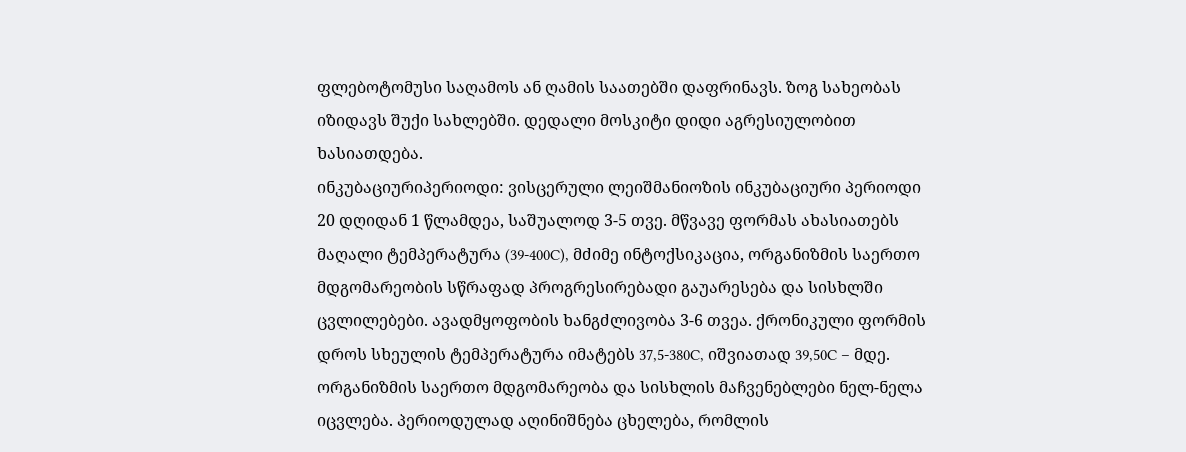ფლებოტომუსი საღამოს ან ღამის საათებში დაფრინავს. ზოგ სახეობას იზიდავს შუქი სახლებში. დედალი მოსკიტი დიდი აგრესიულობით ხასიათდება.
ინკუბაციურიპერიოდი: ვისცერული ლეიშმანიოზის ინკუბაციური პერიოდი 20 დღიდან 1 წლამდეა, საშუალოდ 3-5 თვე. მწვავე ფორმას ახასიათებს მაღალი ტემპერატურა (39-400C), მძიმე ინტოქსიკაცია, ორგანიზმის საერთო მდგომარეობის სწრაფად პროგრესირებადი გაუარესება და სისხლში ცვლილებები. ავადმყოფობის ხანგძლივობა 3-6 თვეა. ქრონიკული ფორმის დროს სხეულის ტემპერატურა იმატებს 37,5-380C, იშვიათად 39,50C – მდე. ორგანიზმის საერთო მდგომარეობა და სისხლის მაჩვენებლები ნელ-ნელა იცვლება. პერიოდულად აღინიშნება ცხელება, რომლის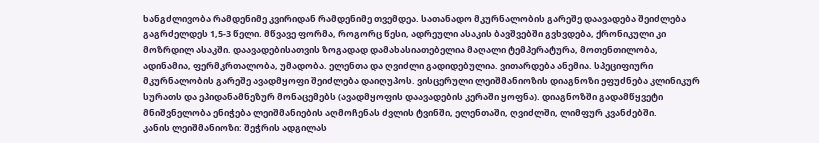ხანგძლივობა რამდენიმე კვირიდან რამდენიმე თვემდეა. სათანადო მკურნალობის გარეშე დაავადება შეიძლება გაგრძელდეს 1,5-3 წელი. მწვავე ფორმა, როგორც წესი, ადრეული ასაკის ბავშვებში გვხვდება, ქრონიკული კი მოზრდილ ასაკში. დაავადებისათვის ზოგადად დამახასიათებელია მაღალი ტემპერატურა, მოთენთილობა, ადინამია, ფერმკრთალობა, უმადობა. ელენთა და ღვიძლი გადიდებულია. ვითარდება ანემია. სპეციფიური მკურნალობის გარეშე ავადმყოფი შეიძლება დაიღუპოს. ვისცერული ლეიშმანიოზის დიაგნოზი ეფუძნება კლინიკურ სურათს და ეპიდანამნეზურ მონაცემებს (ავადმყოფის დაავადების კერაში ყოფნა). დიაგნოზში გადამწყვეტი მნიშვნელობა ენიჭება ლეიშმანიების აღმოჩენას ძვლის ტვინში, ელენთაში, ღვიძლში, ლიმფურ კვანძებში.
კანის ლეიშმანიოზი: შეჭრის ადგილას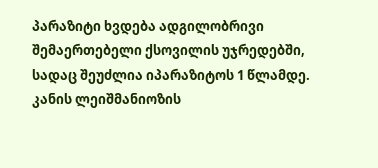პარაზიტი ხვდება ადგილობრივი შემაერთებელი ქსოვილის უჯრედებში, სადაც შეუძლია იპარაზიტოს 1 წლამდე. კანის ლეიშმანიოზის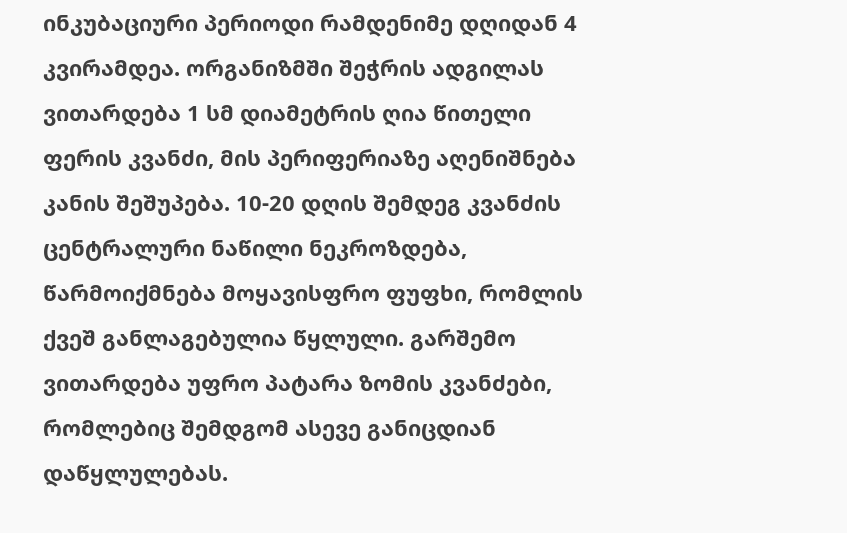ინკუბაციური პერიოდი რამდენიმე დღიდან 4 კვირამდეა. ორგანიზმში შეჭრის ადგილას ვითარდება 1 სმ დიამეტრის ღია წითელი ფერის კვანძი, მის პერიფერიაზე აღენიშნება კანის შეშუპება. 10-20 დღის შემდეგ კვანძის ცენტრალური ნაწილი ნეკროზდება, წარმოიქმნება მოყავისფრო ფუფხი, რომლის ქვეშ განლაგებულია წყლული. გარშემო ვითარდება უფრო პატარა ზომის კვანძები, რომლებიც შემდგომ ასევე განიცდიან დაწყლულებას.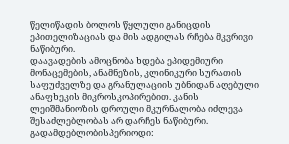წელიწადის ბოლოს წყლული განიცდის ეპითელიზაციას და მის ადგილას რჩება მკვრივი ნაწიბური.
დაავადების ამოცნობა ხდება ეპიდემიური მონაცემების, ანამნეზის, კლინიკური სურათის საფუძველზე და გრანულაციის უბნიდან აღებული ანაფხეკის მიკროსკოპირებით. კანის ლეიშმანიოზის დროული მკურნალობა იძლევა შესაძლებლობას არ დარჩეს ნაწიბური.
გადამდებლობისპერიოდი: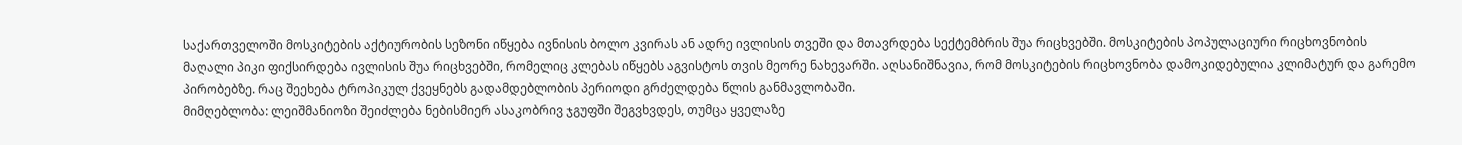საქართველოში მოსკიტების აქტიურობის სეზონი იწყება ივნისის ბოლო კვირას ან ადრე ივლისის თვეში და მთავრდება სექტემბრის შუა რიცხვებში. მოსკიტების პოპულაციური რიცხოვნობის მაღალი პიკი ფიქსირდება ივლისის შუა რიცხვებში, რომელიც კლებას იწყებს აგვისტოს თვის მეორე ნახევარში. აღსანიშნავია, რომ მოსკიტების რიცხოვნობა დამოკიდებულია კლიმატურ და გარემო პირობებზე. რაც შეეხება ტროპიკულ ქვეყნებს გადამდებლობის პერიოდი გრძელდება წლის განმავლობაში.
მიმღებლობა: ლეიშმანიოზი შეიძლება ნებისმიერ ასაკობრივ ჯგუფში შეგვხვდეს, თუმცა ყველაზე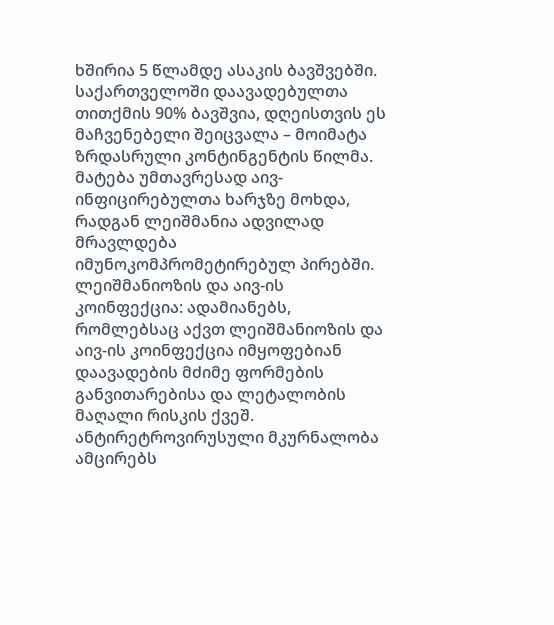ხშირია 5 წლამდე ასაკის ბავშვებში. საქართველოში დაავადებულთა თითქმის 90% ბავშვია, დღეისთვის ეს მაჩვენებელი შეიცვალა – მოიმატა ზრდასრული კონტინგენტის წილმა. მატება უმთავრესად აივ-ინფიცირებულთა ხარჯზე მოხდა, რადგან ლეიშმანია ადვილად მრავლდება იმუნოკომპრომეტირებულ პირებში.
ლეიშმანიოზის და აივ-ის კოინფექცია: ადამიანებს, რომლებსაც აქვთ ლეიშმანიოზის და აივ-ის კოინფექცია იმყოფებიან დაავადების მძიმე ფორმების განვითარებისა და ლეტალობის მაღალი რისკის ქვეშ. ანტირეტროვირუსული მკურნალობა ამცირებს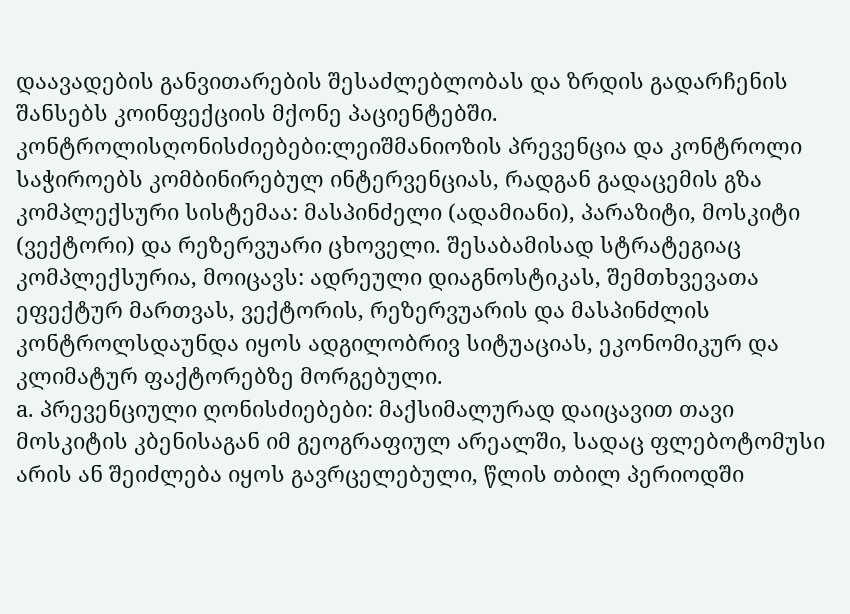დაავადების განვითარების შესაძლებლობას და ზრდის გადარჩენის შანსებს კოინფექციის მქონე პაციენტებში.
კონტროლისღონისძიებები:ლეიშმანიოზის პრევენცია და კონტროლი საჭიროებს კომბინირებულ ინტერვენციას, რადგან გადაცემის გზა კომპლექსური სისტემაა: მასპინძელი (ადამიანი), პარაზიტი, მოსკიტი (ვექტორი) და რეზერვუარი ცხოველი. შესაბამისად სტრატეგიაც კომპლექსურია, მოიცავს: ადრეული დიაგნოსტიკას, შემთხვევათა ეფექტურ მართვას, ვექტორის, რეზერვუარის და მასპინძლის კონტროლსდაუნდა იყოს ადგილობრივ სიტუაციას, ეკონომიკურ და კლიმატურ ფაქტორებზე მორგებული.
a. პრევენციული ღონისძიებები: მაქსიმალურად დაიცავით თავი მოსკიტის კბენისაგან იმ გეოგრაფიულ არეალში, სადაც ფლებოტომუსი არის ან შეიძლება იყოს გავრცელებული, წლის თბილ პერიოდში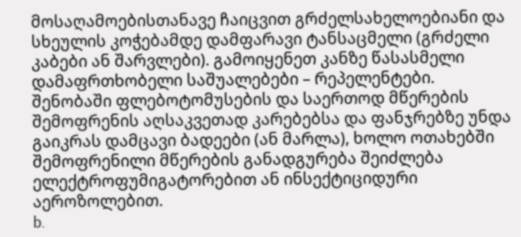მოსაღამოებისთანავე ჩაიცვით გრძელსახელოებიანი და სხეულის კოჭებამდე დამფარავი ტანსაცმელი (გრძელი კაბები ან შარვლები). გამოიყენეთ კანზე წასასმელი დამაფრთხობელი საშუალებები – რეპელენტები.
შენობაში ფლებოტომუსების და საერთოდ მწერების შემოფრენის აღსაკვეთად კარებებსა და ფანჯრებზე უნდა გაიკრას დამცავი ბადეები (ან მარლა), ხოლო ოთახებში შემოფრენილი მწერების განადგურება შეიძლება ელექტროფუმიგატორებით ან ინსექტიციდური აეროზოლებით.
b.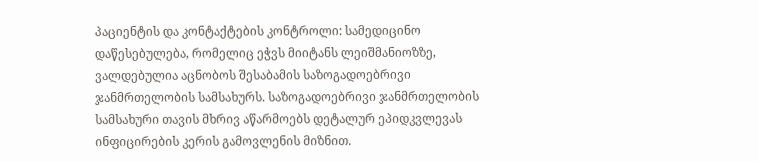პაციენტის და კონტაქტების კონტროლი: სამედიცინო დაწესებულება, რომელიც ეჭვს მიიტანს ლეიშმანიოზზე, ვალდებულია აცნობოს შესაბამის საზოგადოებრივი ჯანმრთელობის სამსახურს. საზოგადოებრივი ჯანმრთელობის სამსახური თავის მხრივ აწარმოებს დეტალურ ეპიდკვლევას ინფიცირების კერის გამოვლენის მიზნით.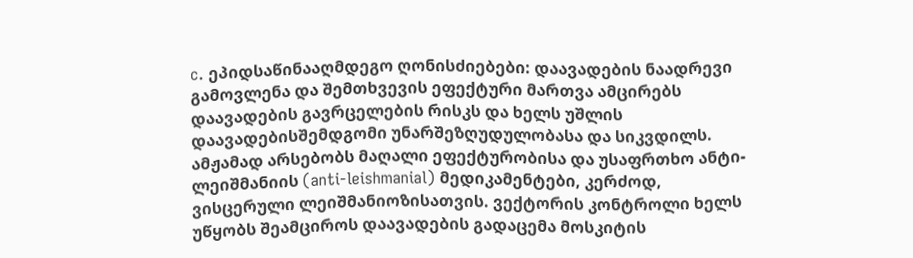c. ეპიდსაწინააღმდეგო ღონისძიებები: დაავადების ნაადრევი გამოვლენა და შემთხვევის ეფექტური მართვა ამცირებს დაავადების გავრცელების რისკს და ხელს უშლის დაავადებისშემდგომი უნარშეზღუდულობასა და სიკვდილს. ამჟამად არსებობს მაღალი ეფექტურობისა და უსაფრთხო ანტი-ლეიშმანიის (anti-leishmanial) მედიკამენტები, კერძოდ, ვისცერული ლეიშმანიოზისათვის. ვექტორის კონტროლი ხელს უწყობს შეამციროს დაავადების გადაცემა მოსკიტის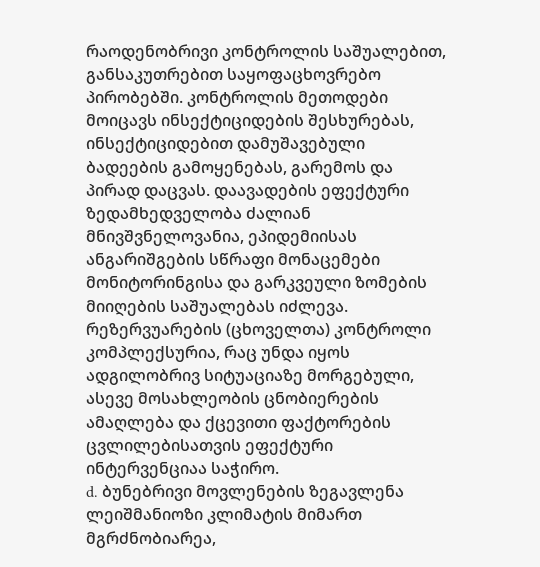რაოდენობრივი კონტროლის საშუალებით, განსაკუთრებით საყოფაცხოვრებო პირობებში. კონტროლის მეთოდები მოიცავს ინსექტიციდების შესხურებას, ინსექტიციდებით დამუშავებული ბადეების გამოყენებას, გარემოს და პირად დაცვას. დაავადების ეფექტური ზედამხედველობა ძალიან მნივშვნელოვანია, ეპიდემიისას ანგარიშგების სწრაფი მონაცემები მონიტორინგისა და გარკვეული ზომების მიიღების საშუალებას იძლევა. რეზერვუარების (ცხოველთა) კონტროლი კომპლექსურია, რაც უნდა იყოს ადგილობრივ სიტუაციაზე მორგებული, ასევე მოსახლეობის ცნობიერების ამაღლება და ქცევითი ფაქტორების ცვლილებისათვის ეფექტური ინტერვენციაა საჭირო.
d. ბუნებრივი მოვლენების ზეგავლენა
ლეიშმანიოზი კლიმატის მიმართ მგრძნობიარეა,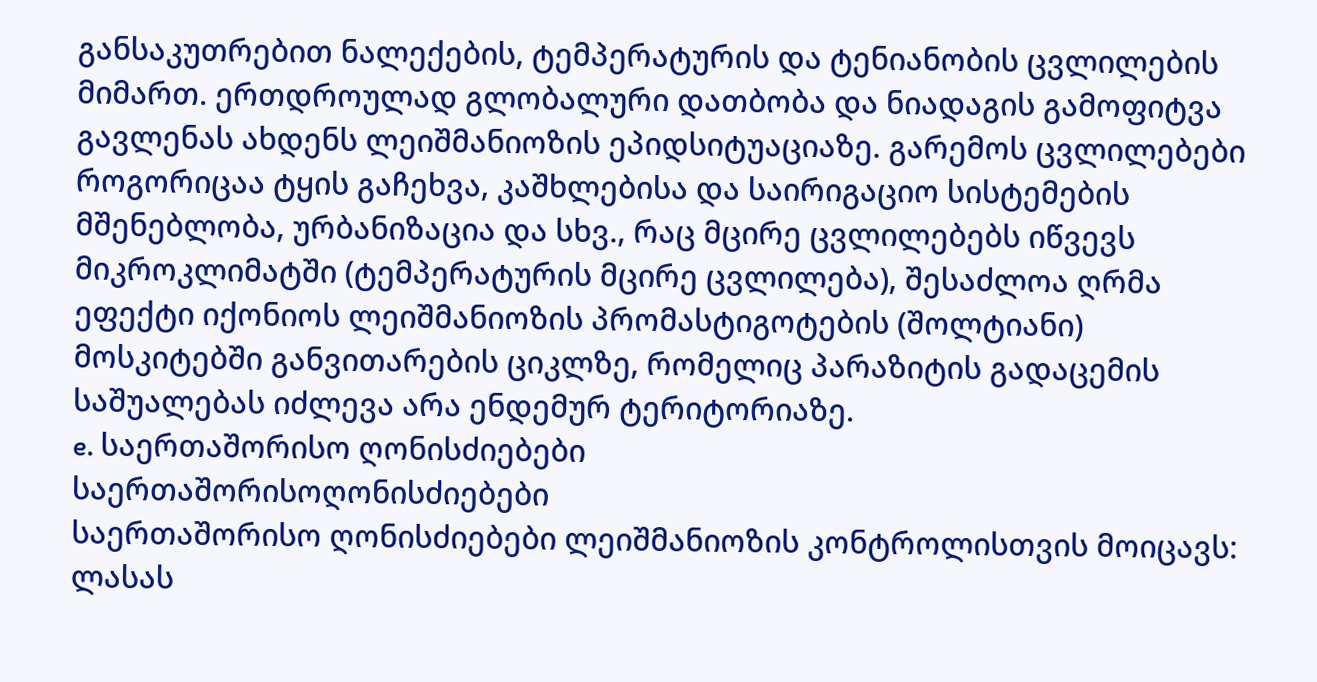განსაკუთრებით ნალექების, ტემპერატურის და ტენიანობის ცვლილების მიმართ. ერთდროულად გლობალური დათბობა და ნიადაგის გამოფიტვა გავლენას ახდენს ლეიშმანიოზის ეპიდსიტუაციაზე. გარემოს ცვლილებები როგორიცაა ტყის გაჩეხვა, კაშხლებისა და საირიგაციო სისტემების მშენებლობა, ურბანიზაცია და სხვ., რაც მცირე ცვლილებებს იწვევს მიკროკლიმატში (ტემპერატურის მცირე ცვლილება), შესაძლოა ღრმა ეფექტი იქონიოს ლეიშმანიოზის პრომასტიგოტების (შოლტიანი) მოსკიტებში განვითარების ციკლზე, რომელიც პარაზიტის გადაცემის საშუალებას იძლევა არა ენდემურ ტერიტორიაზე.
e. საერთაშორისო ღონისძიებები
საერთაშორისოღონისძიებები
საერთაშორისო ღონისძიებები ლეიშმანიოზის კონტროლისთვის მოიცავს:
ლასას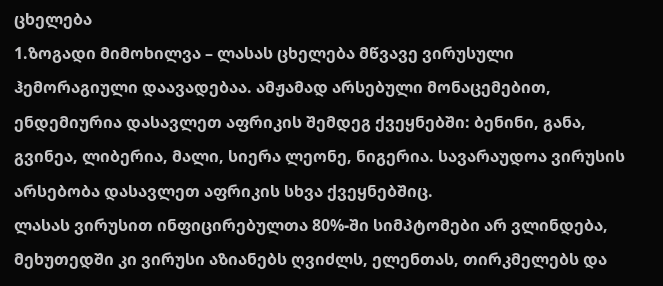ცხელება
1.ზოგადი მიმოხილვა – ლასას ცხელება მწვავე ვირუსული ჰემორაგიული დაავადებაა. ამჟამად არსებული მონაცემებით, ენდემიურია დასავლეთ აფრიკის შემდეგ ქვეყნებში: ბენინი, განა, გვინეა, ლიბერია, მალი, სიერა ლეონე, ნიგერია. სავარაუდოა ვირუსის არსებობა დასავლეთ აფრიკის სხვა ქვეყნებშიც.
ლასას ვირუსით ინფიცირებულთა 80%-ში სიმპტომები არ ვლინდება, მეხუთედში კი ვირუსი აზიანებს ღვიძლს, ელენთას, თირკმელებს და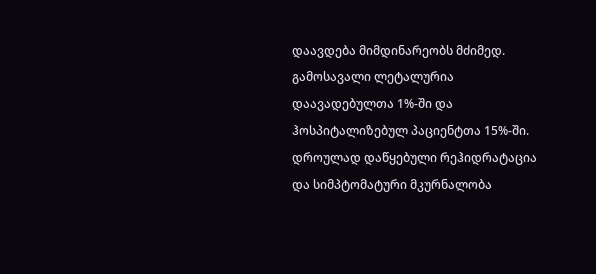დაავდება მიმდინარეობს მძიმედ. გამოსავალი ლეტალურია დაავადებულთა 1%-ში და ჰოსპიტალიზებულ პაციენტთა 15%-ში. დროულად დაწყებული რეჰიდრატაცია და სიმპტომატური მკურნალობა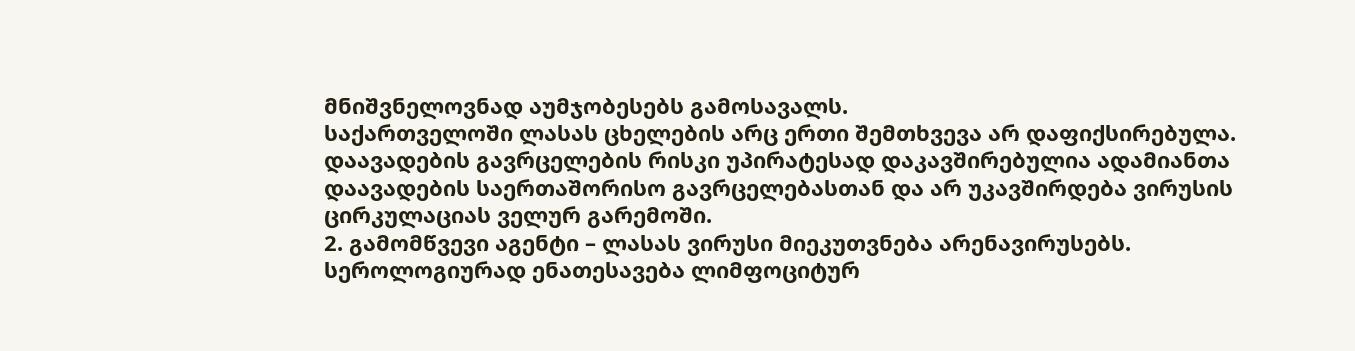მნიშვნელოვნად აუმჯობესებს გამოსავალს.
საქართველოში ლასას ცხელების არც ერთი შემთხვევა არ დაფიქსირებულა. დაავადების გავრცელების რისკი უპირატესად დაკავშირებულია ადამიანთა დაავადების საერთაშორისო გავრცელებასთან და არ უკავშირდება ვირუსის ცირკულაციას ველურ გარემოში.
2. გამომწვევი აგენტი – ლასას ვირუსი მიეკუთვნება არენავირუსებს. სეროლოგიურად ენათესავება ლიმფოციტურ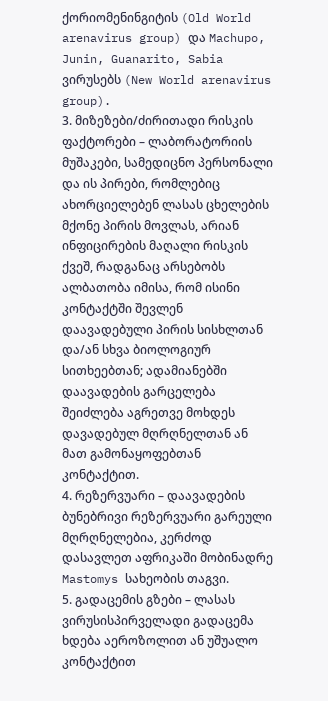ქორიომენინგიტის (Old World arenavirus group) და Machupo, Junin, Guanarito, Sabia ვირუსებს (New World arenavirus group).
3. მიზეზები/ძირითადი რისკის ფაქტორები – ლაბორატორიის მუშაკები, სამედიცნო პერსონალი და ის პირები, რომლებიც ახორციელებენ ლასას ცხელების მქონე პირის მოვლას, არიან ინფიცირების მაღალი რისკის ქვეშ, რადგანაც არსებობს ალბათობა იმისა, რომ ისინი კონტაქტში შევლენ დაავადებული პირის სისხლთან და/ან სხვა ბიოლოგიურ სითხეებთან; ადამიანებში დაავადების გარცელება შეიძლება აგრეთვე მოხდეს დავადებულ მღრღნელთან ან მათ გამონაყოფებთან კონტაქტით.
4. რეზერვუარი – დაავადების ბუნებრივი რეზერვუარი გარეული მღრღნელებია, კერძოდ დასავლეთ აფრიკაში მობინადრე Mastomys სახეობის თაგვი.
5. გადაცემის გზები – ლასას ვირუსისპირველადი გადაცემა ხდება აეროზოლით ან უშუალო კონტაქტით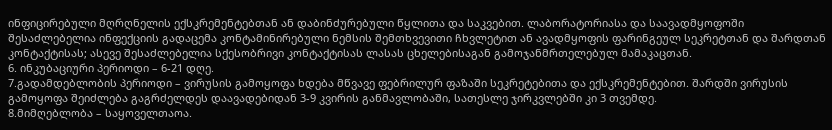ინფიცირებული მღრღნელის ექსკრემენტებთან ან დაბინძურებული წყლითა და საკვებით. ლაბორატორიასა და საავადმყოფოში შესაძლებელია ინფექციის გადაცემა კონტამინირებული ნემსის შემთხვევითი ჩხვლეტით ან ავადმყოფის ფარინგეულ სეკრეტთან და შარდთან კონტაქტისას; ასევე შესაძლებელია სქესობრივი კონტაქტისას ლასას ცხელებისაგან გამოჯანმრთელებულ მამაკაცთან.
6. ინკუბაციური პერიოდი – 6-21 დღე.
7.გადამდებლობის პერიოდი – ვირუსის გამოყოფა ხდება მწვავე ფებრილურ ფაზაში სეკრეტებითა და ექსკრემენტებით. შარდში ვირუსის გამოყოფა შეიძლება გაგრძელდეს დაავადებიდან 3-9 კვირის განმავლობაში, სათესლე ჯირკვლებში კი 3 თვემდე.
8.მიმღებლობა – საყოველთაოა.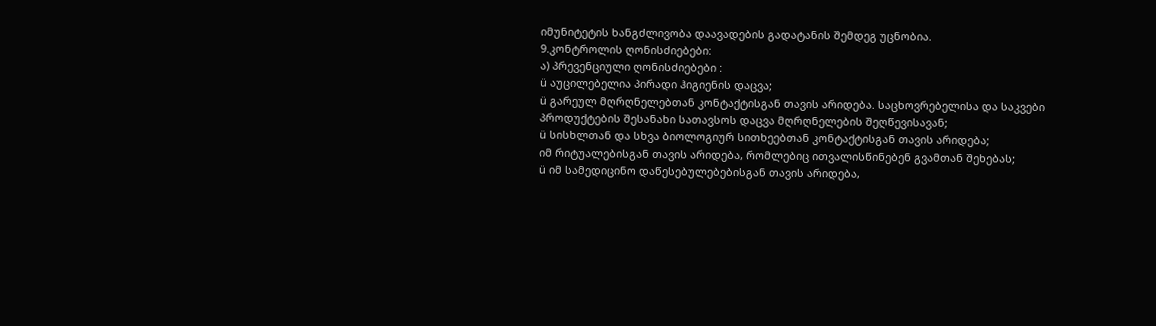იმუნიტეტის ხანგძლივობა დაავადების გადატანის შემდეგ უცნობია.
9.კონტროლის ღონისძიებები:
ა) პრევენციული ღონისძიებები :
ü აუცილებელია პირადი ჰიგიენის დაცვა;
ü გარეულ მღრღნელებთან კონტაქტისგან თავის არიდება. საცხოვრებელისა და საკვები პროდუქტების შესანახი სათავსოს დაცვა მღრღნელების შეღწევისავან;
ü სისხლთან და სხვა ბიოლოგიურ სითხეებთან კონტაქტისგან თავის არიდება;
იმ რიტუალებისგან თავის არიდება, რომლებიც ითვალისწინებენ გვამთან შეხებას;
ü იმ სამედიცინო დაწესებულებებისგან თავის არიდება,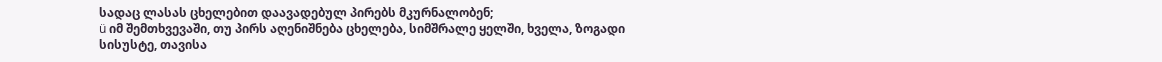სადაც ლასას ცხელებით დაავადებულ პირებს მკურნალობენ;
ü იმ შემთხვევაში, თუ პირს აღენიშნება ცხელება, სიმშრალე ყელში, ხველა, ზოგადი სისუსტე, თავისა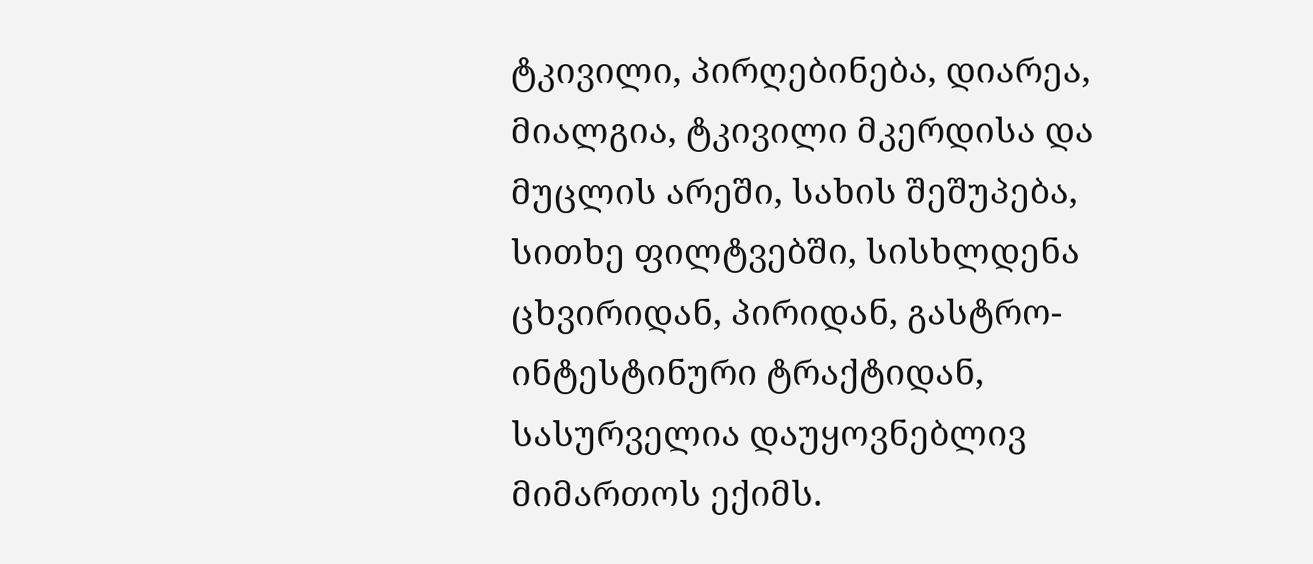ტკივილი, პირღებინება, დიარეა, მიალგია, ტკივილი მკერდისა და მუცლის არეში, სახის შეშუპება, სითხე ფილტვებში, სისხლდენა ცხვირიდან, პირიდან, გასტრო-ინტესტინური ტრაქტიდან, სასურველია დაუყოვნებლივ მიმართოს ექიმს.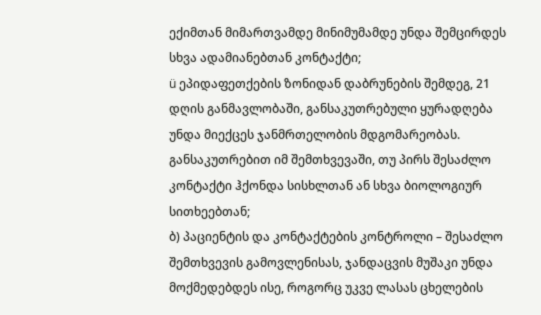ექიმთან მიმართვამდე მინიმუმამდე უნდა შემცირდეს სხვა ადამიანებთან კონტაქტი;
ü ეპიდაფეთქების ზონიდან დაბრუნების შემდეგ, 21 დღის განმავლობაში, განსაკუთრებული ყურადღება უნდა მიექცეს ჯანმრთელობის მდგომარეობას. განსაკუთრებით იმ შემთხვევაში, თუ პირს შესაძლო კონტაქტი ჰქონდა სისხლთან ან სხვა ბიოლოგიურ სითხეებთან;
ბ) პაციენტის და კონტაქტების კონტროლი – შესაძლო შემთხვევის გამოვლენისას, ჯანდაცვის მუშაკი უნდა მოქმედებდეს ისე, როგორც უკვე ლასას ცხელების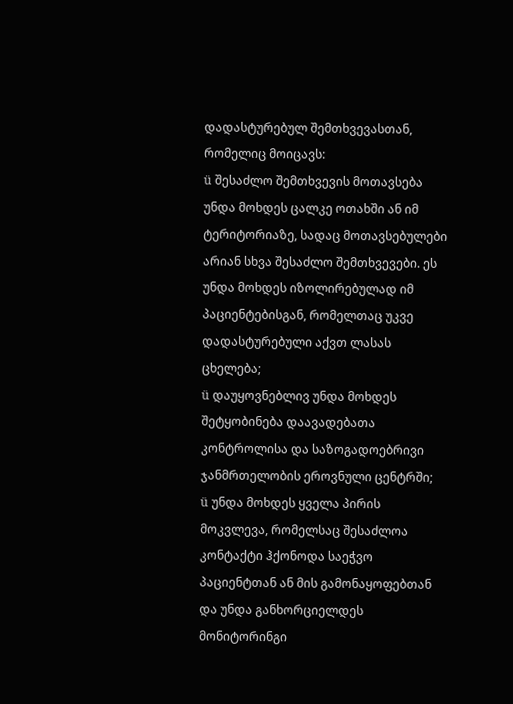დადასტურებულ შემთხვევასთან, რომელიც მოიცავს:
ü შესაძლო შემთხვევის მოთავსება უნდა მოხდეს ცალკე ოთახში ან იმ ტერიტორიაზე, სადაც მოთავსებულები არიან სხვა შესაძლო შემთხვევები. ეს უნდა მოხდეს იზოლირებულად იმ პაციენტებისგან, რომელთაც უკვე დადასტურებული აქვთ ლასას ცხელება;
ü დაუყოვნებლივ უნდა მოხდეს შეტყობინება დაავადებათა კონტროლისა და საზოგადოებრივი ჯანმრთელობის ეროვნული ცენტრში;
ü უნდა მოხდეს ყველა პირის მოკვლევა, რომელსაც შესაძლოა კონტაქტი ჰქონოდა საეჭვო პაციენტთან ან მის გამონაყოფებთან და უნდა განხორციელდეს მონიტორინგი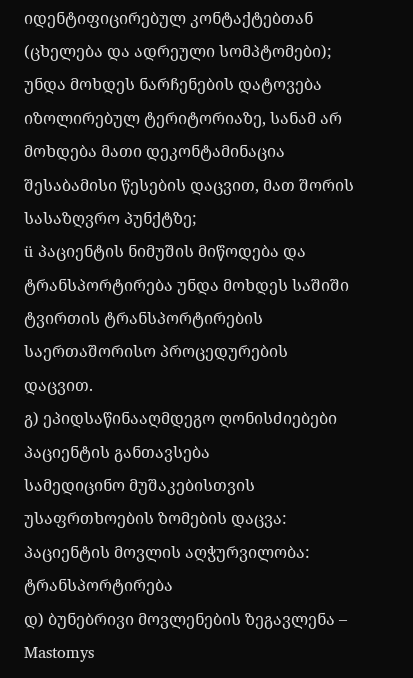იდენტიფიცირებულ კონტაქტებთან (ცხელება და ადრეული სომპტომები); უნდა მოხდეს ნარჩენების დატოვება იზოლირებულ ტერიტორიაზე, სანამ არ მოხდება მათი დეკონტამინაცია შესაბამისი წესების დაცვით, მათ შორის სასაზღვრო პუნქტზე;
ü პაციენტის ნიმუშის მიწოდება და ტრანსპორტირება უნდა მოხდეს საშიში ტვირთის ტრანსპორტირების საერთაშორისო პროცედურების დაცვით.
გ) ეპიდსაწინააღმდეგო ღონისძიებები
პაციენტის განთავსება
სამედიცინო მუშაკებისთვის უსაფრთხოების ზომების დაცვა:
პაციენტის მოვლის აღჭურვილობა:
ტრანსპორტირება
დ) ბუნებრივი მოვლენების ზეგავლენა – Mastomys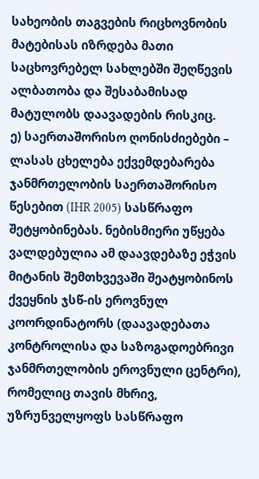სახეობის თაგვების რიცხოვნობის მატებისას იზრდება მათი საცხოვრებელ სახლებში შეღწევის ალბათობა და შესაბამისად მატულობს დაავადების რისკიც.
ე) საერთაშორისო ღონისძიებები – ლასას ცხელება ექვემდებარება ჯანმრთელობის საერთაშორისო წესებით (IHR 2005) სასწრაფო შეტყობინებას. ნებისმიერი უწყება ვალდებულია ამ დაავდებაზე ეჭვის მიტანის შემთხვევაში შეატყობინოს ქვეყნის ჯსწ-ის ეროვნულ კოორდინატორს (დაავადებათა კონტროლისა და საზოგადოებრივი ჯანმრთელობის ეროვნული ცენტრი), რომელიც თავის მხრივ, უზრუნველყოფს სასწრაფო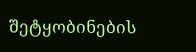შეტყობინების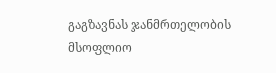გაგზავნას ჯანმრთელობის მსოფლიო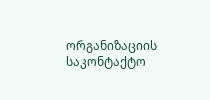ორგანიზაციის საკონტაქტო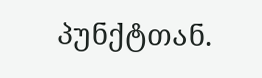პუნქტთან.